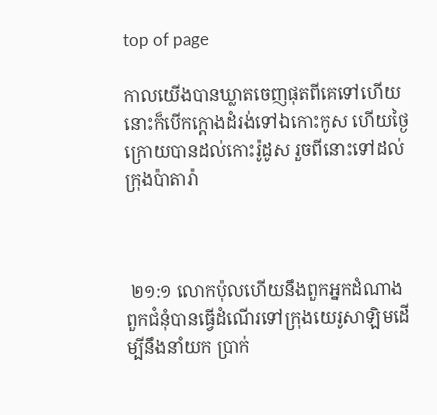top of page

កាលយើងបានឃ្លាតចេញផុតពីគេទៅហើយ នោះក៏បើកក្តោងដំរង់ទៅឯកោះកូស ហើយថ្ងៃក្រោយបានដល់កោះរ៉ូដូស រួចពីនោះទៅដល់ក្រុងប៉ាតារ៉ា



 ២១:១ លោកប៉ុលហើយនឹងពួកអ្នកដំណាងពួកជំនុំបានធ្វើដំណើរទៅក្រុងយេរូសាឡិមដើម្បីនឹងនាំយក ប្រាក់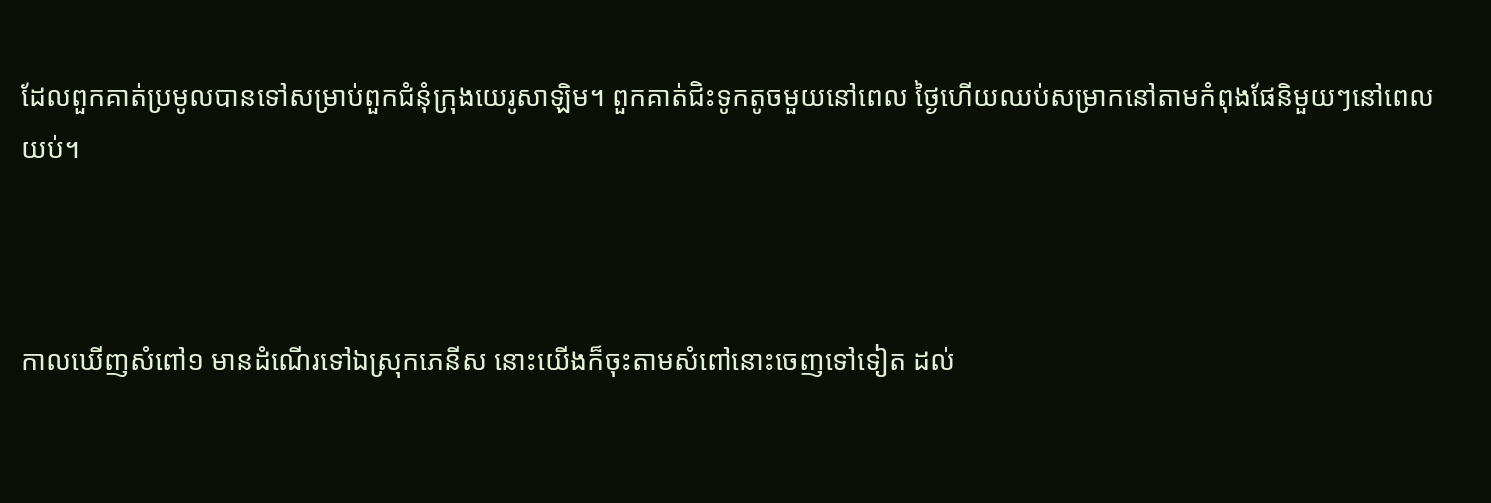ដែលពួកគាត់ប្រមូលបានទៅសម្រាប់ពួកជំនុំក្រុងយេរូសាឡិម។ ពួកគាត់ជិះទូកតូចមួយនៅពេល ថ្ងៃហើយឈប់សម្រាកនៅតាមកំពុងផែនិមួយៗនៅពេលយប់។



កាលឃើញសំពៅ១ មានដំណើរទៅឯស្រុកភេនីស នោះយើងក៏ចុះតាមសំពៅនោះចេញទៅទៀត ដល់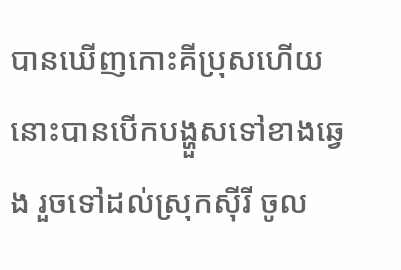បានឃើញកោះគីប្រុសហើយ នោះបានបើកបង្ហួសទៅខាងឆ្វេង រួចទៅដល់ស្រុកស៊ីរី ចូល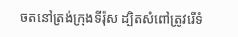ចតនៅត្រង់ក្រុងទីរ៉ុស ដ្បិតសំពៅត្រូវរើទំ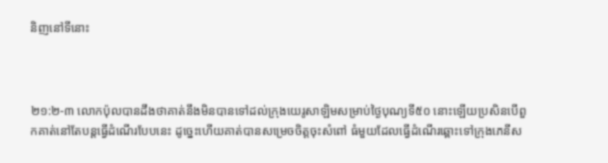និញនៅទីនោះ



២១:២-៣ លោកប៉ុលបានដឹងថាគាត់នឹងមិនបានទៅដល់ក្រុងយេរូសាឡិមសម្រាប់ថ្ងៃបុណ្យទី៥០ នោះឡើយប្រសិនបើពួកគាត់នៅតែបន្តធ្វើដំណើរបែបនេះ ដូច្នេះហើយគាត់បានសម្រេចចិត្តចុះសំពៅ ធំមួយដែលធ្វើដំណើរឆ្ពោះទៅក្រុងភេនីស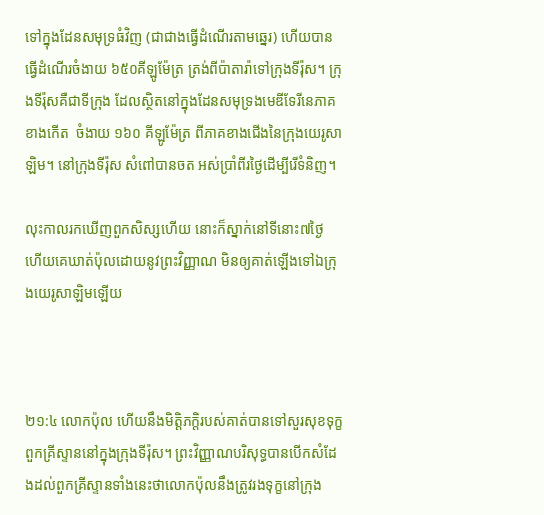ទៅក្នុងដែនសមុទ្រធំវិញ (ជាជាងធ្វើដំណើរតាមឆ្នេរ) ហើយបានធ្វើដំណើរចំងាយ ៦៥០គីឡូម៉ែត្រ ត្រង់ពីប៉ាតារ៉ាទៅក្រុងទីរ៉ុស។ ក្រុងទីរ៉ុសគឺជាទីក្រុង ដែលស្ថិតនៅក្នុងដែនសមុទ្រងមេឌីទែរីនេភាគខាងកើត  ចំងាយ ១៦០ គីឡូម៉ែត្រ ពីភាគខាងជើងនៃក្រុងយេរូសាឡិម។ នៅក្រុងទីរ៉ុស សំពៅបានចត អស់ប្រាំពីរថ្ងៃដើម្បីរើទំនិញ។

លុះកាលរកឃើញពួកសិស្សហើយ នោះក៏ស្នាក់នៅទីនោះ៧ថ្ងៃ ហើយគេឃាត់ប៉ុលដោយនូវព្រះ‌វិញ្ញាណ មិនឲ្យគាត់ឡើងទៅឯក្រុងយេរូ‌សាឡិមឡើយ



២១:៤ លោកប៉ុល ហើយនឹងមិត្តិភក្តិរបស់គាត់បានទៅសួរសុខទុក្ខពួកគ្រីស្ទាននៅក្នុងក្រុងទីរ៉ុស។ ព្រះវិញ្ញាណបរិសុទ្ធបានបើកសំដែងដល់ពួកគ្រីស្ទានទាំងនេះថាលោកប៉ុលនឹងត្រូវរងទុក្ខនៅក្រុង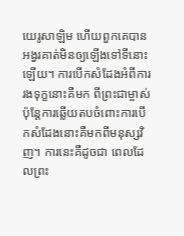យេរូសាឡិម ហើយពួកគេបានអង្វរគាត់មិនឲ្យឡើងទៅទីនោះឡើយ។ ការបើកសំដែងអំពីការរងទុក្ខនោះគឺមក ពីព្រះជាម្ចាស់ ប៉ុន្តែការឆ្លើយតបចំពោះការបើកសំដែងនោះគឺមកពីមនុស្សវិញ។ ការនេះគឺដូចជា ពេលដែលព្រះ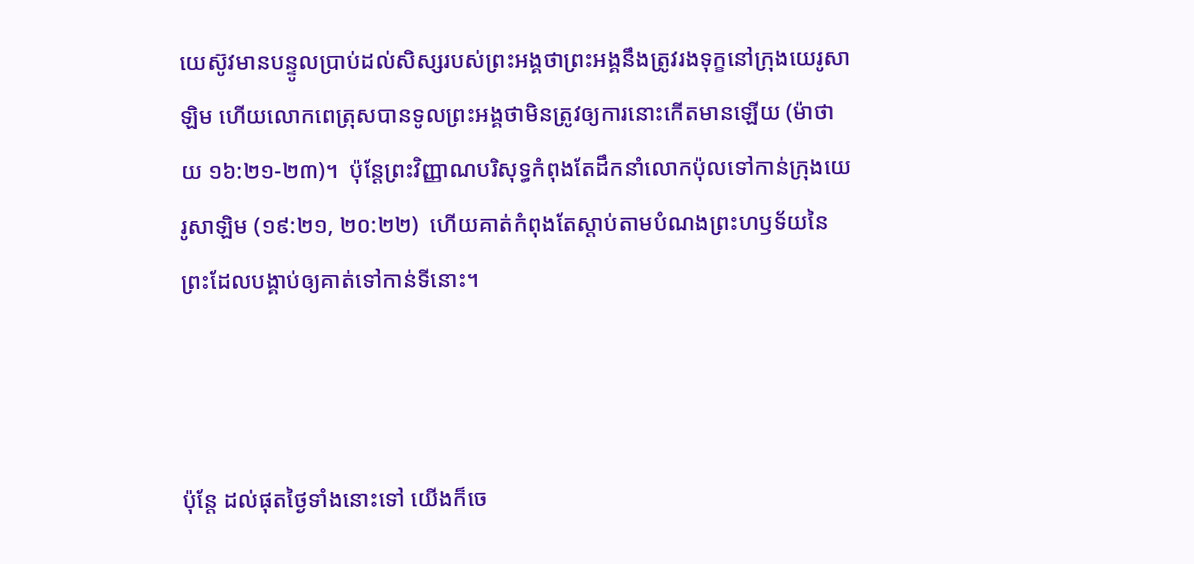យេស៊ូវមានបន្ទូលប្រាប់ដល់សិស្សរបស់ព្រះអង្គថាព្រះអង្គនឹងត្រូវរងទុក្ខនៅក្រុងយេរូសាឡិម ហើយលោកពេត្រុសបានទូលព្រះអង្គថាមិនត្រូវឲ្យការនោះកើតមានឡើយ (ម៉ាថាយ ១៦:២១-២៣)។  ប៉ុន្តែព្រះវិញ្ញាណបរិសុទ្ធកំពុងតែដឹកនាំលោកប៉ុលទៅកាន់ក្រុងយេរូសាឡិម (១៩:២១, ២០:២២)  ហើយគាត់កំពុងតែស្តាប់តាមបំណងព្រះហឫទ័យនៃព្រះដែលបង្គាប់ឲ្យគាត់ទៅកាន់ទីនោះ។



ប៉ុន្តែ ដល់ផុតថ្ងៃទាំងនោះទៅ យើងក៏ចេ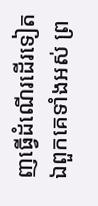ញធ្វើដំណើរដើរទៀត ឯពួកគេទាំងអស់ ព្រ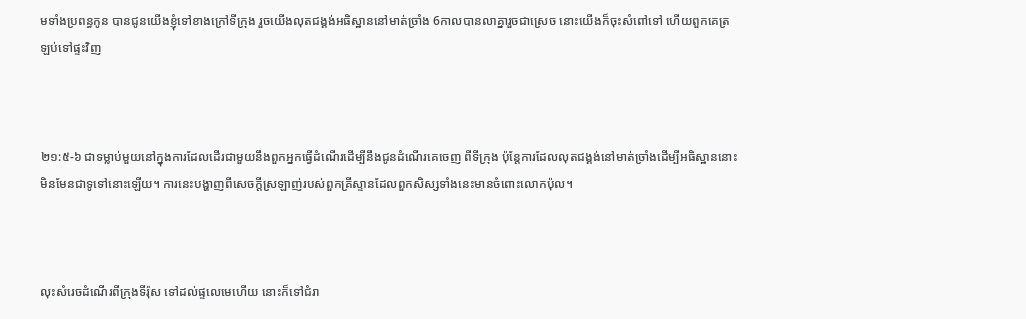មទាំងប្រពន្ធកូន បានជូនយើងខ្ញុំទៅខាងក្រៅទីក្រុង រួចយើងលុតជង្គង់អធិស្ឋាននៅមាត់ច្រាំង 6កាលបានលាគ្នារួចជាស្រេច នោះយើងក៏ចុះសំពៅទៅ ហើយពួកគេត្រឡប់ទៅផ្ទះវិញ



២១:៥-៦ ជាទម្លាប់មួយនៅក្នុងការដែលដើរជាមួយនឹងពួកអ្នកធ្វើដំណើរដើម្បីនឹងជូនដំណើរគេចេញ ពីទីក្រុង ប៉ុន្តែការដែលលុតជង្គង់នៅមាត់ច្រាំងដើម្បីអធិស្ឋាននោះមិនមែនជាទូទៅនោះឡើយ។ ការនេះបង្ហាញពីសេចក្តីស្រឡាញ់របស់ពួកគ្រីស្ទានដែលពួកសិស្សទាំងនេះមានចំពោះលោកប៉ុល។



លុះសំរេចដំណើរពីក្រុងទីរ៉ុស ទៅដល់ផ្ទលេមេហើយ នោះក៏ទៅជំរា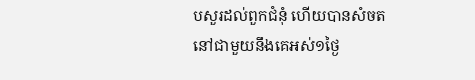បសួរដល់ពួកជំនុំ ហើយបានសំចតនៅជាមួយនឹងគេអស់១ថ្ងៃ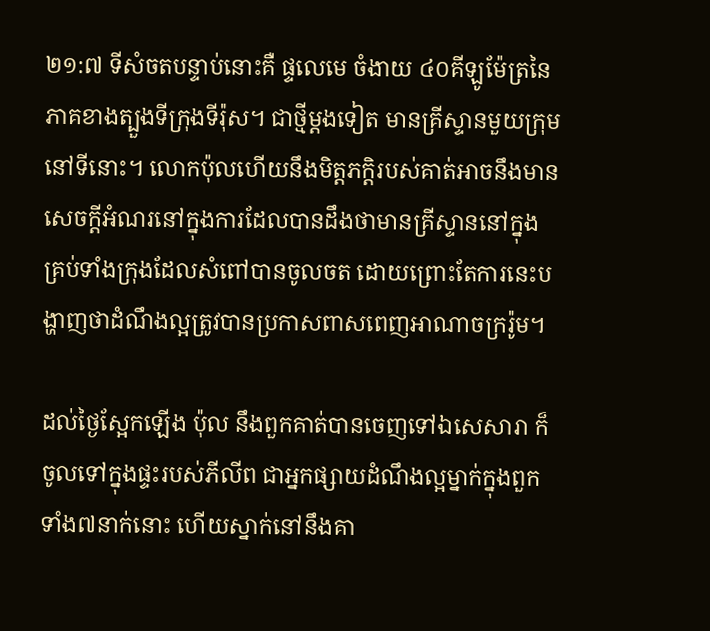២១:៧ ទីសំចតបន្ទាប់នោះគឺ ផ្ទលេមេ ចំងាយ ៤០គីឡូម៉ែត្រនៃភាគខាងត្បួងទីក្រុងទីរ៉ុស។ ជាថ្មីម្តងទៀត មានគ្រីស្ទានមួយក្រុមនៅទីនោះ។ លោកប៉ុលហើយនឹងមិត្តភក្តិរបស់គាត់អាចនឹងមាន សេចក្តីអំណរនៅក្នុងការដែលបានដឹងថាមានគ្រីស្ទាននៅក្នុងគ្រប់ទាំងក្រុងដែលសំពៅបានចូលចត ដោយព្រោះតែការនេះបង្ហាញថាដំណឹងល្អត្រូវបានប្រកាសពាសពេញអាណាចក្ររ៉ូម។

ដល់ថ្ងៃស្អែកឡើង ប៉ុល នឹងពួកគាត់បានចេញទៅឯសេសារា ក៏ចូលទៅក្នុងផ្ទះរបស់ភីលីព ជាអ្នកផ្សាយដំណឹងល្អម្នាក់ក្នុងពួកទាំង៧នាក់នោះ ហើយស្នាក់នៅនឹងគា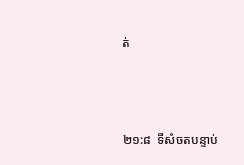ត់



២១:៨  ទីសំចតបន្ទាប់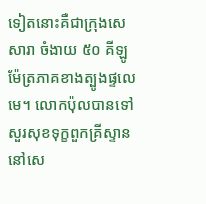ទៀតនោះគឺជាក្រុងសេសារា ចំងាយ ៥០ គីឡូម៉ែត្រភាគខាងត្បូងផ្ទលេមេ។ លោកប៉ុលបានទៅសួរសុខទុក្ខពួកគ្រីស្ទាននៅសេ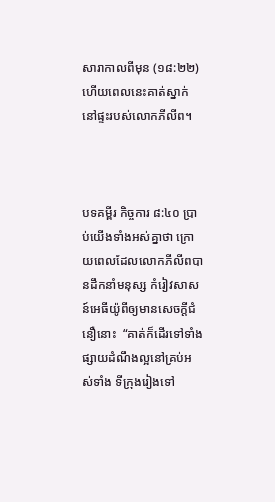សារាកាលពីមុន (១៨:២២)  ហើយពេលនេះគាត់ស្នាក់ នៅផ្ទះរបស់លោកភីលីព។



បទគម្ពីរ កិច្ចការ ៨:៤០ ប្រាប់យើងទាំងអស់គ្នាថា ក្រោយពេលដែលលោកភីលីពបានដឹកនាំមនុស្ស កំរៀវសាសន៍អេធីយ៉ូពីឲ្យមានសេចក្តីជំនឿនោះ  “គាត់ក៏ដើរទៅទាំងផ្សាយដំណឹងល្អនៅគ្រប់អស់ទាំង ទីក្រុងរៀងទៅ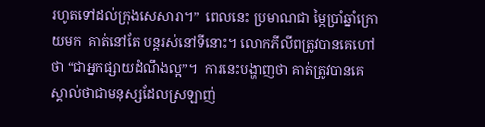រហូតទៅដល់ក្រុងសេសារា។”  ពេលនេះ ប្រមាណជា ម្ភៃប្រាំឆ្នាំក្រោយមក  គាត់នៅតែ បន្តរស់នៅទីនោះ។ លោកភីលីពត្រូវបានគេហៅថា “ជាអ្នកផ្សាយដំណឹងល្អ”។  ការនេះបង្ហាញថា គាត់ត្រូវបានគេស្គាល់ថាជាមនុស្សដែលស្រឡាញ់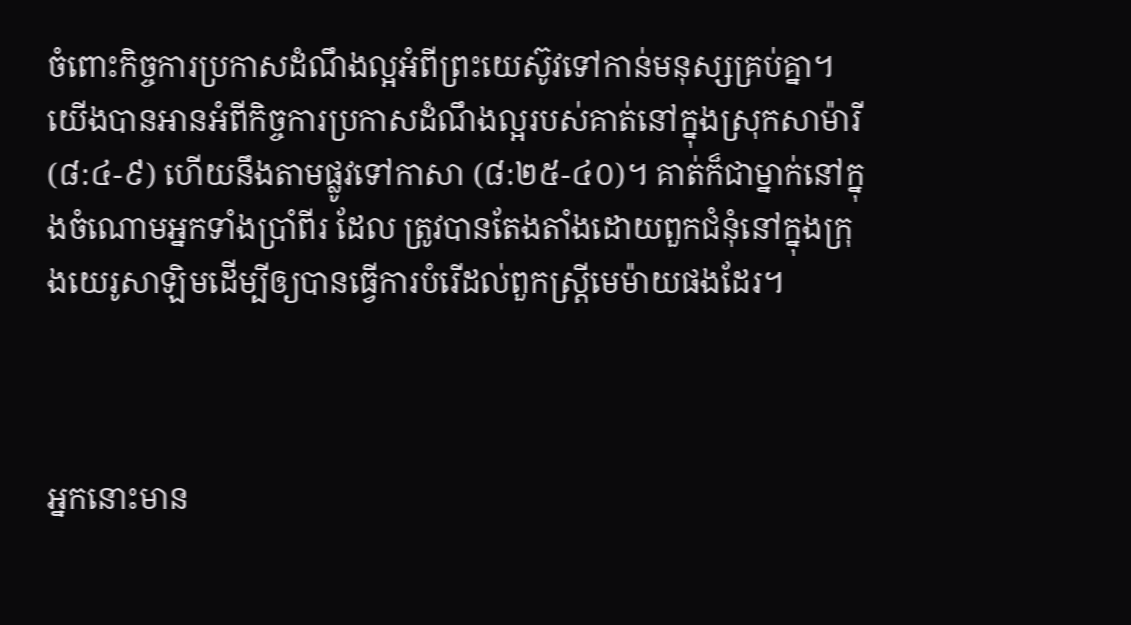ចំពោះកិច្ចការប្រកាសដំណឹងល្អអំពីព្រះយេស៊ូវទៅកាន់មនុស្សគ្រប់គ្នា។ យើងបានអានអំពីកិច្ចការប្រកាសដំណឹងល្អរបស់គាត់នៅក្នុងស្រុកសាម៉ារី (៨:៤-៩) ហើយនឹងតាមផ្លូវទៅកាសា (៨:២៥-៤០)។ គាត់ក៏ជាម្នាក់នៅក្នុងចំណោមអ្នកទាំងប្រាំពីរ ដែល ត្រូវបានតែងតាំងដោយពួកជំនុំនៅក្នុងក្រុងយេរូសាឡិមដើម្បីឲ្យបានធ្វើការបំរើដល់ពួកស្រ្តីមេម៉ាយផងដែរ។



អ្នកនោះមាន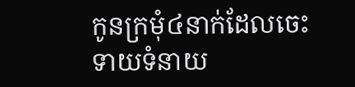កូនក្រមុំ៤នាក់ដែលចេះទាយទំនាយ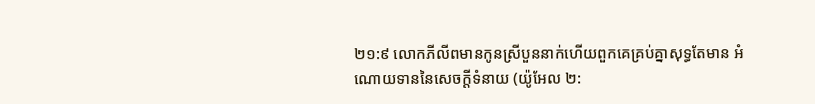២១:៩ លោកភីលីពមានកូនស្រីបួននាក់ហើយពួកគេគ្រប់គ្នាសុទ្ធតែមាន អំណោយទាននៃសេចក្តីទំនាយ (យ៉ូអែល ២: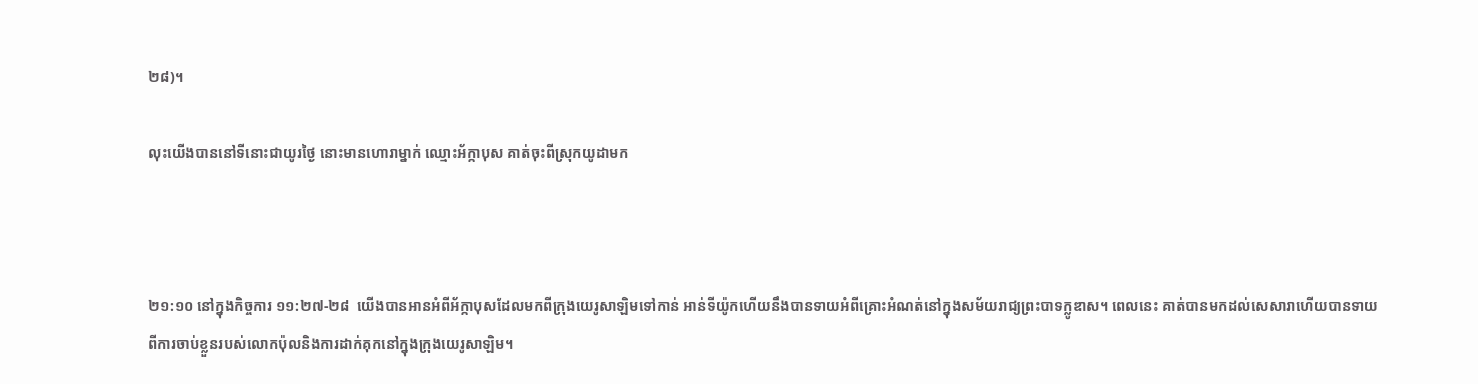២៨)។

លុះយើងបាននៅទីនោះជាយូរថ្ងៃ នោះមានហោរាម្នាក់ ឈ្មោះអ័ក្កា‌បុស គាត់ចុះពីស្រុកយូដាមក



២១:១០ នៅក្នុងកិច្ចការ ១១:២៧-២៨  យើងបានអានអំពីអ័ក្កាបុសដែលមកពីក្រុងយេរូសាឡិមទៅកាន់ អាន់ទីយ៉ូកហើយនឹងបានទាយអំពីគ្រោះអំណត់នៅក្នុងសម័យរាជ្យព្រះបាទក្លូឌាស។ ពេលនេះ គាត់បានមកដល់សេសារាហើយបានទាយពីការចាប់ខ្លួនរបស់លោកប៉ុលនិងការដាក់គុកនៅក្នុងក្រុងយេរូសាឡិម។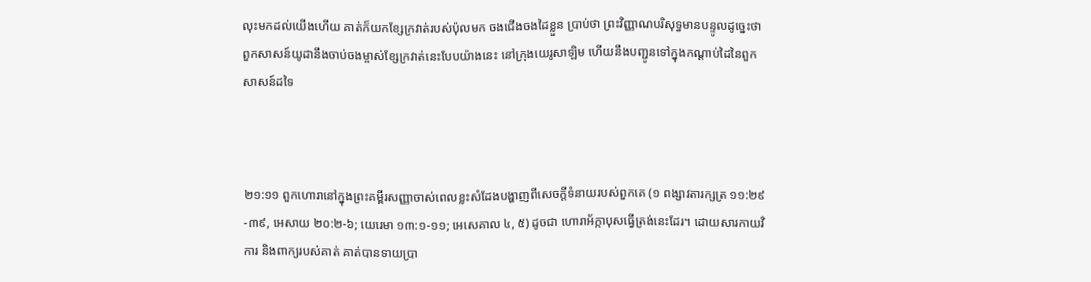លុះមកដល់យើងហើយ គាត់ក៏យកខ្សែក្រវាត់របស់ប៉ុលមក ចងជើងចងដៃខ្លួន ប្រាប់ថា ព្រះ‌វិញ្ញាណបរិសុទ្ធមានបន្ទូលដូច្នេះថា ពួកសាសន៍យូដានឹងចាប់ចងម្ចាស់ខ្សែក្រវាត់នេះបែបយ៉ាងនេះ នៅក្រុងយេរូ‌សាឡិម ហើយនឹងបញ្ជូនទៅក្នុងកណ្តាប់ដៃនៃពួកសាសន៍ដទៃ



២១:១១ ពួកហោរានៅក្នុងព្រះគម្ពីរសញ្ញាចាស់ពេលខ្លះសំដែងបង្ហាញពីសេចក្តីទំនាយរបស់ពួកគេ (១ ពង្សាវតារក្សត្រ ១១:២៩-៣៩, អេសាយ ២០:២-៦; យេរេមា ១៣:១-១១; អេសេគាល ៤, ៥) ដូចជា ហោរាអ័ក្កាបុសធ្វើត្រង់នេះដែរ។ ដោយសារកាយវិការ និងពាក្យរបស់គាត់ គាត់បានទាយប្រា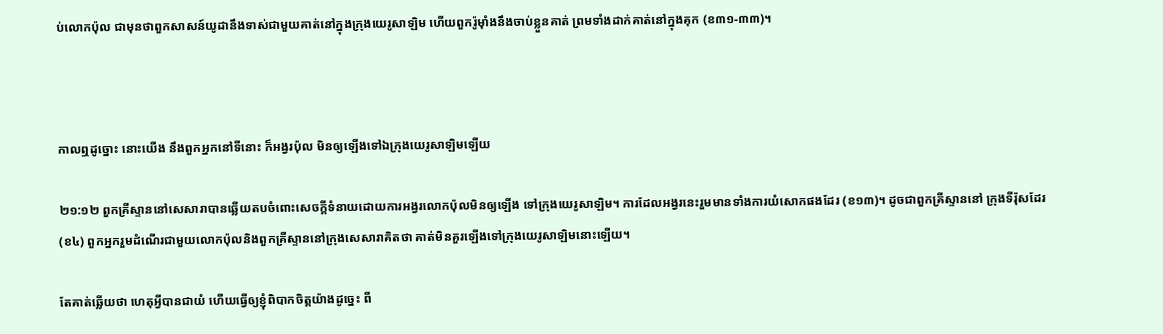ប់លោកប៉ុល ជាមុនថាពួកសាសន៍យូដានឹងទាស់ជាមួយគាត់នៅក្នុងក្រុងយេរូសាឡិម ហើយពួករ៉ូម៉ាំងនឹងចាប់ខ្លួនគាត់ ព្រមទាំងដាក់គាត់នៅក្នុងគុក (ខ៣១-៣៣)។



កាលឮដូច្នោះ នោះយើង នឹងពួកអ្នកនៅទីនោះ ក៏អង្វរប៉ុល មិនឲ្យឡើងទៅឯក្រុងយេរូ‌សាឡិមឡើយ

២១:១២ ពួកគ្រីស្ទាននៅសេសារាបានឆ្លើយតបចំពោះសេចក្តីទំនាយដោយការអង្វរលោកប៉ុលមិនឲ្យឡើង ទៅក្រុងយេរូសាឡិម។ ការដែលអង្វរនេះរួមមានទាំងការយំសោកផងដែរ (ខ១៣)។ ដូចជាពួកគ្រីស្ទាននៅ ក្រុងទីរ៉ុសដែរ(ខ៤) ពួកអ្នករួមដំណើរជាមួយលោកប៉ុលនិងពួកគ្រីស្ទាននៅក្រុងសេសារាគិតថា គាត់មិនគួរឡើងទៅក្រុងយេរូសាឡិមនោះឡើយ។

តែគាត់ឆ្លើយថា ហេតុអ្វីបានជាយំ ហើយធ្វើឲ្យខ្ញុំពិបាកចិត្តយ៉ាងដូច្នេះ ពី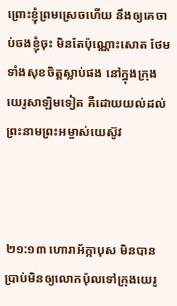ព្រោះខ្ញុំព្រមស្រេចហើយ នឹងឲ្យគេចាប់ចងខ្ញុំចុះ មិនតែប៉ុណ្ណោះសោត ថែមទាំងសុខចិត្តស្លាប់ផង នៅក្នុងក្រុងយេរូ‌សាឡិមទៀត គឺដោយយល់ដល់ព្រះ‌នាមព្រះ‌អម្ចាស់យេស៊ូវ



២១:១៣ ហោរាអ័ក្កាបុស មិនបានប្រាប់មិនឲ្យលោកប៉ុលទៅក្រុងយេរូ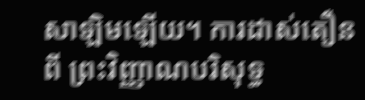សាឡិមឡើយ។ ការដាស់តឿនពី ព្រះវិញ្ញាណបរិសុទ្ធ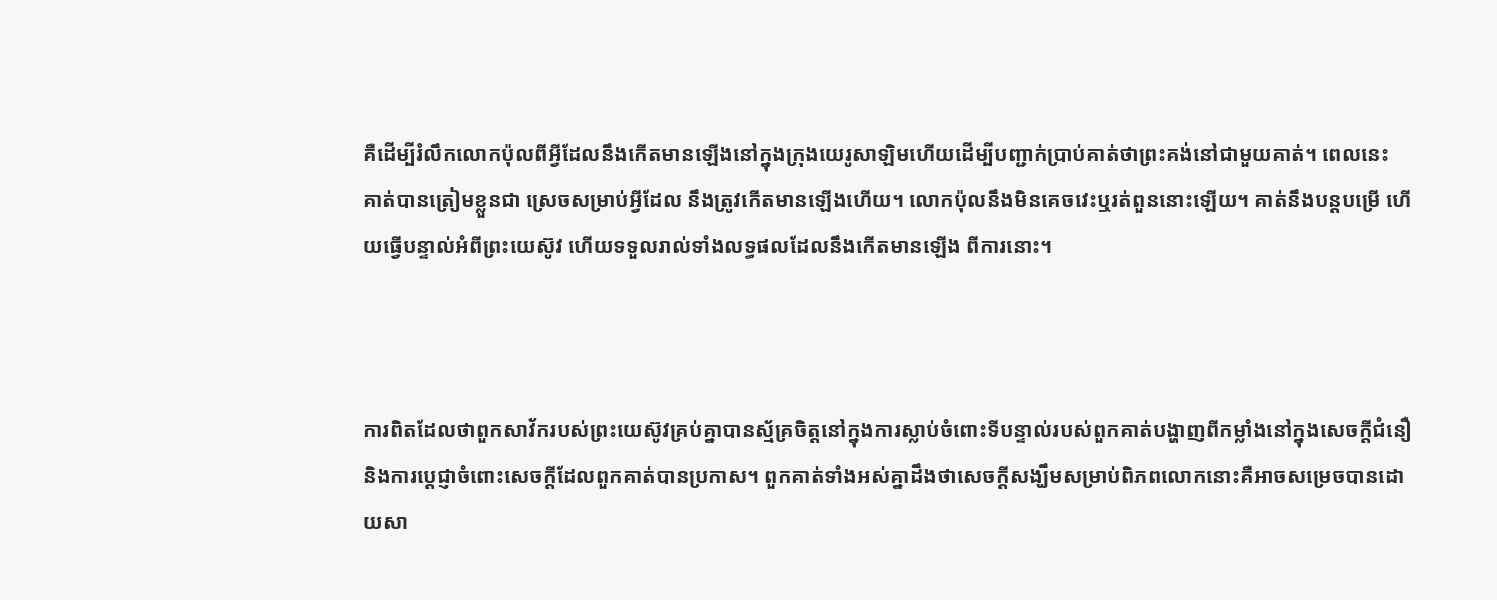គឺដើម្បីរំលឹកលោកប៉ុលពីអ្វីដែលនឹងកើតមានឡើងនៅក្នុងក្រុងយេរូសាឡិមហើយដើម្បីបញ្ជាក់ប្រាប់គាត់ថាព្រះគង់នៅជាមួយគាត់។ ពេលនេះ គាត់បានត្រៀមខ្លួនជា ស្រេចសម្រាប់អ្វីដែល នឹងត្រូវកើតមានឡើងហើយ។ លោកប៉ុលនឹងមិនគេចវេះឬរត់ពួននោះឡើយ។ គាត់នឹងបន្តបម្រើ ហើយធ្វើបន្ទាល់អំពីព្រះយេស៊ូវ ហើយទទួលរាល់ទាំងលទ្ធផលដែលនឹងកើតមានឡើង ពីការនោះ។



ការពិតដែលថាពួកសាវ័ករបស់ព្រះយេស៊ូវគ្រប់គ្នាបានស្ម័គ្រចិត្តនៅក្នុងការស្លាប់ចំពោះទីបន្ទាល់របស់ពួកគាត់បង្ហាញពីកម្លាំងនៅក្នុងសេចក្តីជំនឿនិងការប្តេជ្ញាចំពោះសេចក្តីដែលពួកគាត់បានប្រកាស។ ពួកគាត់ទាំងអស់គ្នាដឹងថាសេចក្តីសង្ឃឹមសម្រាប់ពិភពលោកនោះគឺអាចសម្រេចបានដោយសា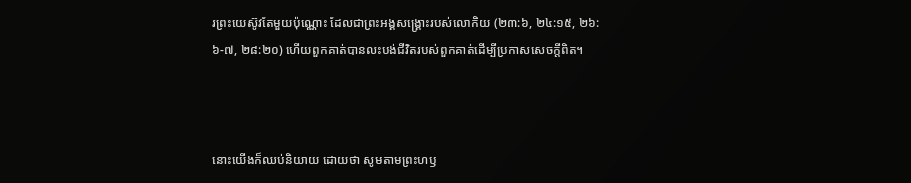រព្រះយេស៊ូវតែមួយប៉ុណ្ណោះ ដែលជាព្រះអង្គសង្រ្គោះរបស់លោកិយ (២៣:៦, ២៤:១៥, ២៦:៦-៧, ២៨:២០) ហើយពួកគាត់បានលះបង់ជីវិតរបស់ពួកគាត់ដើម្បីប្រកាសសេចក្តីពិត។



នោះយើងក៏ឈប់និយាយ ដោយថា សូមតាមព្រះ‌ហឫ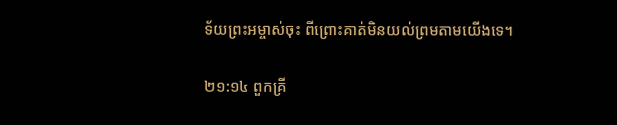ទ័យព្រះ‌អម្ចាស់ចុះ ពីព្រោះគាត់មិនយល់ព្រមតាមយើងទេ។

២១:១៤ ពួកគ្រី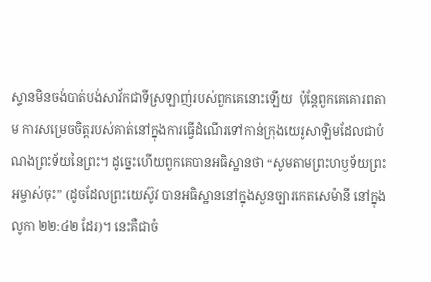ស្ទានមិនចង់បាត់បង់សាវ័កជាទីស្រឡាញ់របស់ពួកគេនោះឡើយ  ប៉ុន្តែពួកគេគោរពតាម ការសម្រេចចិត្តរបស់គាត់នៅក្នុងការធ្វើដំណើរទៅកាន់ក្រុងយេរូសាឡិមដែលជាបំណងព្រះទ័យនៃព្រះ។ ដូច្នេះហើយពួកគេបានអធិស្ឋានថា “សូមតាមព្រះហឫទ័យព្រះអម្ចាស់ចុះ” (ដូចដែលព្រះយេស៊ូវ បានអធិស្ឋាននៅក្នុងសួនច្បារកេតសេម៉ានី នៅក្នុង លូកា ២២:៤២ ដែរ)។ នេះគឺជាចំ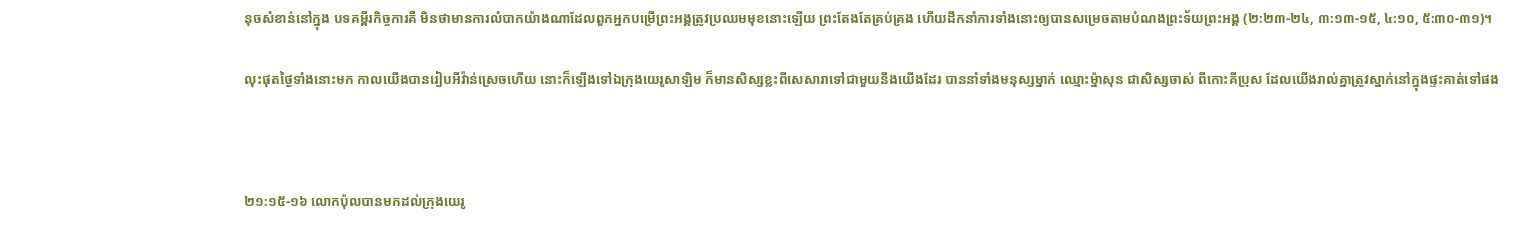នុចសំខាន់នៅក្នុង បទគម្ពីរកិច្ចការគឺ មិនថាមានការលំបាកយ៉ាងណាដែលពួកអ្នកបម្រើព្រះអង្គត្រូវប្រឈមមុខនោះឡើយ ព្រះតែងតែគ្រប់គ្រង ហើយដឹកនាំការទាំងនោះឲ្យបានសម្រេចតាមបំណងព្រះទ័យព្រះអង្គ (២:២៣-២៤, ៣:១៣-១៥, ៤:១០, ៥:៣០-៣១)។

លុះផុតថ្ងៃទាំងនោះមក កាលយើងបានរៀបអីវ៉ាន់ស្រេចហើយ នោះក៏ឡើងទៅឯក្រុងយេរូ‌សាឡិម ក៏មានសិស្សខ្លះពីសេសារាទៅជាមួយនឹងយើងដែរ បាននាំទាំងមនុស្សម្នាក់ ឈ្មោះម៉្នាសុន ជាសិស្សចាស់ ពីកោះគីប្រុស ដែលយើងរាល់គ្នាត្រូវស្នាក់នៅក្នុងផ្ទះគាត់ទៅផង



២១:១៥-១៦ លោកប៉ុលបានមកដល់ក្រុងយេរូ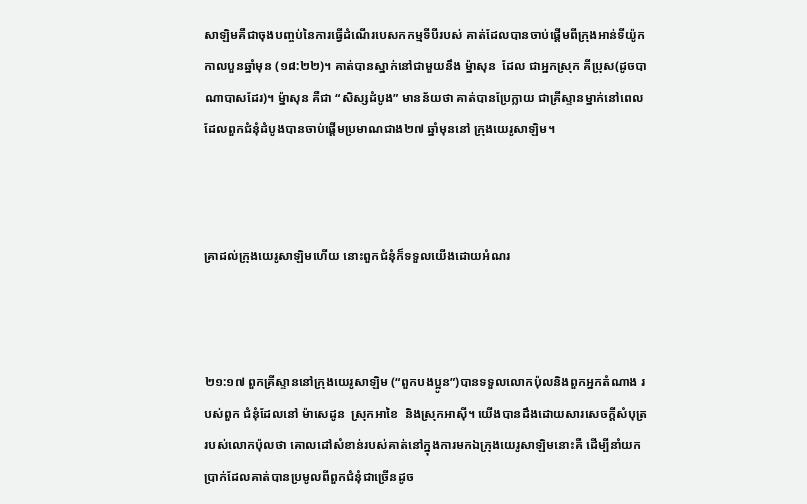សាឡិមគឺជាចុងបញ្ចប់នៃការធ្វើដំណើរបេសកកម្មទីបីរបស់ គាត់ដែលបានចាប់ផ្តើមពីក្រុងអាន់ទីយ៉ូកកាលបួនឆ្នាំមុន (១៨:២២)។ គាត់បានស្នាក់នៅជាមួយនឹង ម្ន៉ាសុន  ដែល ជាអ្នកស្រុក គីប្រុស(ដូចបាណាបាសដែរ)។ ម្ន៉ាសុន គឺជា “សិស្សដំបូង” មានន័យថា គាត់បានប្រែក្លាយ ជាគ្រីស្ទានម្នាក់នៅពេលដែលពួកជំនុំដំបូងបានចាប់ផ្តើមប្រមាណជាង២៧ ឆ្នាំមុននៅ ក្រុងយេរូសាឡិម។



គ្រាដល់ក្រុងយេរូ‌សាឡិមហើយ នោះពួកជំនុំក៏ទទួលយើងដោយអំណរ



២១:១៧ ពួកគ្រីស្ទាននៅក្រុងយេរូសាឡិម (“ពួកបងប្អូន”)បានទទួលលោកប៉ុលនិងពួកអ្នកតំណាង របស់ពួក ជំនុំដែលនៅ ម៉ាសេដូន  ស្រុកអាខៃ  និងស្រុកអាស៊ី។ យើងបានដឹងដោយសារសេចក្តីសំបុត្រ របស់លោកប៉ុលថា គោលដៅសំខាន់របស់គាត់នៅក្នុងការមកឯក្រុងយេរូសាឡិមនោះគឺ ដើម្បីនាំយកប្រាក់ដែលគាត់បានប្រមូលពីពួកជំនុំជាច្រើនដូច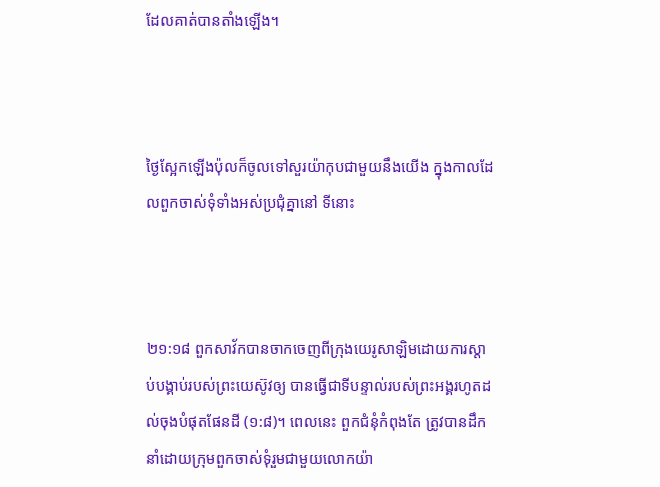ដែលគាត់បានតាំងឡើង។



ថ្ងៃស្អែកឡើងប៉ុលក៏ចូលទៅសួរយ៉ាកុបជាមួយនឹងយើង ក្នុងកាលដែលពួកចាស់‌ទុំទាំងអស់ប្រជុំគ្នានៅ ទីនោះ



២១:១៨ ពួកសាវ័កបានចាកចេញពីក្រុងយេរូសាឡិមដោយការស្តាប់បង្គាប់របស់ព្រះយេស៊ូវឲ្យ បានធ្វើជាទីបន្ទាល់របស់ព្រះអង្គរហូតដល់ចុងបំផុតផែនដី (១:៨)។ ពេលនេះ ពួកជំនុំកំពុងតែ ត្រូវបានដឹកនាំដោយក្រុមពួកចាស់ទុំរួមជាមួយលោកយ៉ា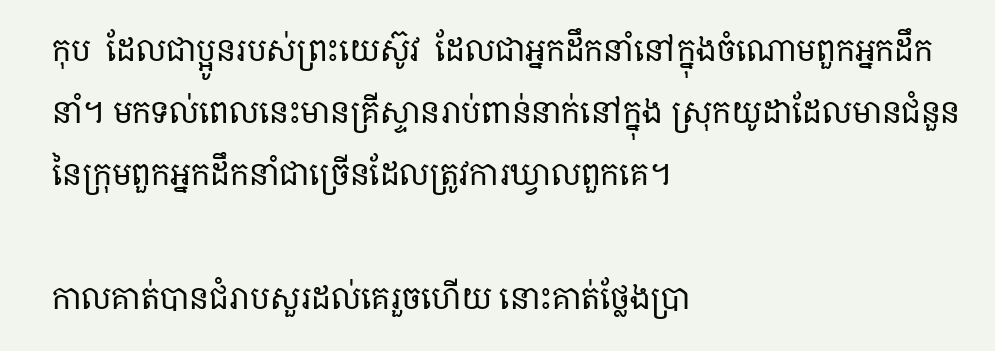កុប  ដែលជាប្អូនរបស់ព្រះយេស៊ូវ  ដែលជាអ្នកដឹកនាំនៅក្នុងចំណោមពួកអ្នកដឹកនាំ។ មកទល់ពេលនេះមានគ្រីស្ទានរាប់ពាន់នាក់នៅក្នុង ស្រុកយូដាដែលមានជំនួននៃក្រុមពួកអ្នកដឹកនាំជាច្រើនដែលត្រូវការឃ្វាលពួកគេ។

កាលគាត់បានជំរាបសួរដល់គេរួចហើយ នោះគាត់ថ្លែងប្រា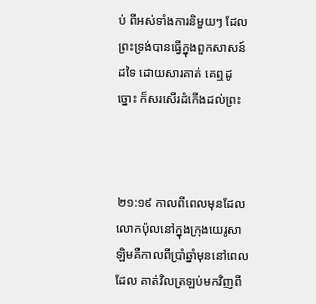ប់ ពីអស់ទាំងការនិមួយៗ ដែលព្រះ‌ទ្រង់បានធ្វើក្នុងពួកសាសន៍ដទៃ ដោយ‌សារគាត់ គេឮដូច្នោះ ក៏សរសើរដំកើងដល់ព្រះ



២១:១៩ កាលពីពេលមុនដែលលោកប៉ុលនៅក្នុងក្រុងយេរូសាឡិមគឺកាលពីប្រាំឆ្នាំមុននៅពេលដែល គាត់វិលត្រឡប់មកវិញពី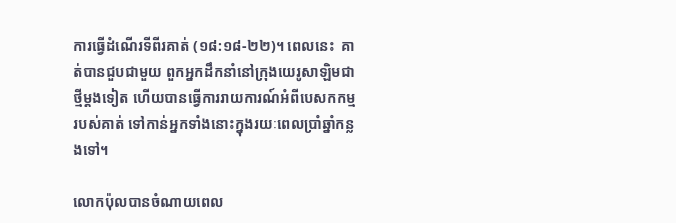ការធ្វើដំណើរទីពីរគាត់ (១៨:១៨-២២)។ ពេលនេះ  គាត់បានជួបជាមួយ ពួកអ្នកដឹកនាំនៅក្រុងយេរូសាឡិមជាថ្មីម្តងទៀត ហើយបានធ្វើការរាយការណ៍អំពីបេសកកម្មរបស់គាត់ ទៅកាន់អ្នកទាំងនោះក្នុងរយៈពេលប្រាំឆ្នាំកន្លងទៅ។

លោកប៉ុលបានចំណាយពេល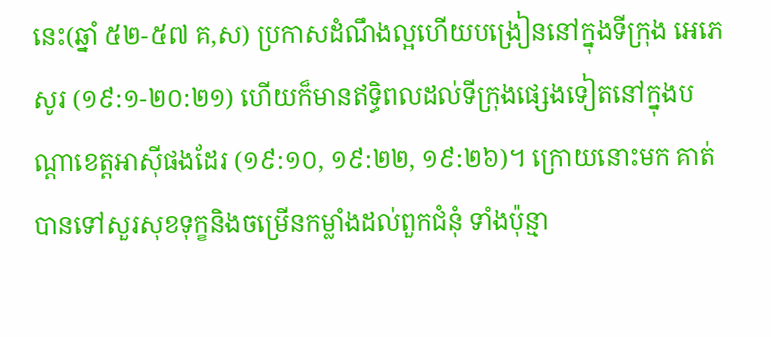នេះ(ឆ្នាំ ៥២-៥៧ គ,ស) ប្រកាសដំណឹងល្អហើយបង្រៀននៅក្នុងទីក្រុង អេភេសូរ (១៩:១-២០:២១) ហើយក៏មានឥទ្ធិពលដល់ទីក្រុងផ្សេងទៀតនៅក្នុងបណ្តាខេត្តអាស៊ីផងដែរ (១៩:១០, ១៩:២២, ១៩:២៦)។ ក្រោយនោះមក គាត់បានទៅសួរសុខទុក្ខនិងចម្រើនកម្លាំងដល់ពួកជំនុំ ទាំងប៉ុន្មា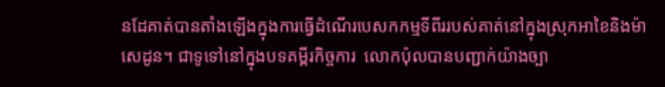នដែគាត់បានតាំងឡើងក្នុងការធ្វើដំណើរបេសកកម្មទីពីររបស់គាត់នៅក្នុងស្រុកអាខៃនិងម៉ាសេដូន។ ជាទូទៅនៅក្នុងបទគម្ពីរកិច្ចការ  លោកប៉ុលបានបញ្ជាក់យ៉ាងច្បា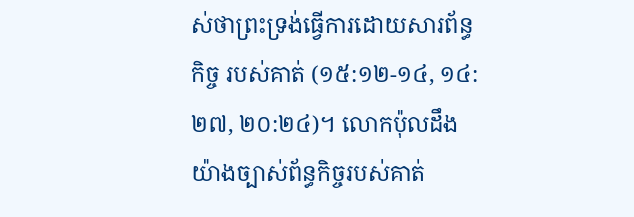ស់ថាព្រះទ្រង់ធ្វើការដោយសារព័ន្ធកិច្ច របស់គាត់ (១៥:១២-១៤, ១៤:២៧, ២០:២៤)។ លោកប៉ុលដឹងយ៉ាងច្បាស់ព័ន្ធកិច្ចរបស់គាត់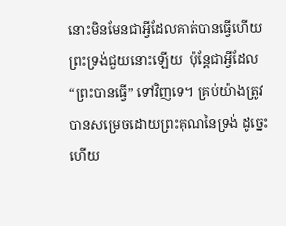នោះមិនមែនជាអ្វីដែលគាត់បានធ្វើហើយព្រះទ្រង់ជួយនោះឡើយ  ប៉ុន្តែជាអ្វីដែល “ព្រះបានធ្វើ” ទៅវិញទេ។ គ្រប់យ៉ាងត្រូវបានសម្រេចដោយព្រះគុណនៃទ្រង់ ដូច្នេះហើយ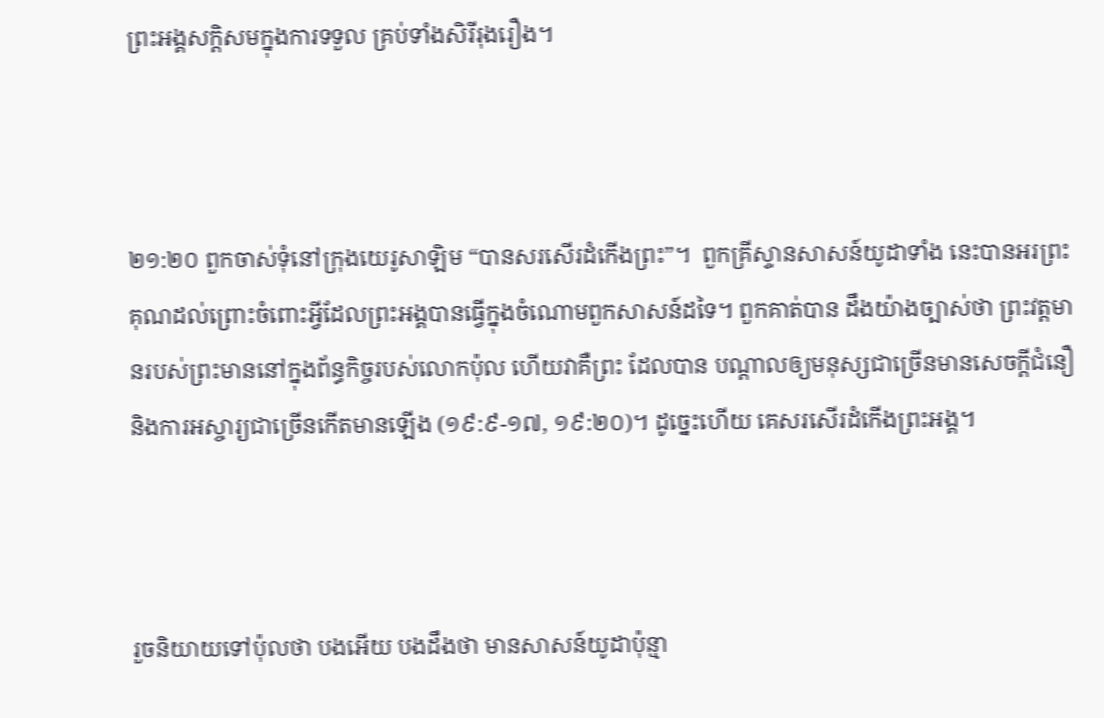ព្រះអង្គសក្តិសមក្នុងការទទួល គ្រប់ទាំងសិរីរុងរឿង។



២១:២០ ពួកចាស់ទុំនៅក្រុងយេរូសាឡិម “បានសរសើរដំកើងព្រះ”។  ពួកគ្រីស្ទានសាសន៍យូដាទាំង នេះបានអរព្រះគុណដល់ព្រោះចំពោះអ្វីដែលព្រះអង្គបានធ្វើក្នុងចំណោមពួកសាសន៍ដទៃ។ ពួកគាត់បាន ដឹងយ៉ាងច្បាស់ថា ព្រះវត្តមានរបស់ព្រះមាននៅក្នុងព័ន្ធកិច្ចរបស់លោកប៉ុល ហើយវាគឺព្រះ ដែលបាន បណ្តាលឲ្យមនុស្សជាច្រើនមានសេចក្តីជំនឿ និងការអស្ចារ្យជាច្រើនកើតមានឡើង (១៩:៩-១៧, ១៩:២០)។ ដូច្នេះហើយ គេសរសើរដំកើងព្រះអង្គ។



រួចនិយាយទៅប៉ុលថា បងអើយ បងដឹងថា មានសាសន៍យូដាប៉ុន្មា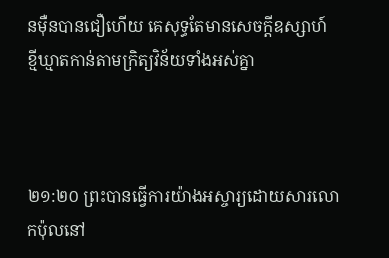នម៉ឺនបានជឿហើយ គេសុទ្ធតែមានសេចក្ដីឧស្សាហ៍ខ្មី‌ឃ្មាតកាន់តាមក្រិត្យ‌វិន័យទាំងអស់គ្នា



២១:២០ ព្រះបានធ្វើការយ៉ាងអស្ចារ្យដោយសារលោកប៉ុលនៅ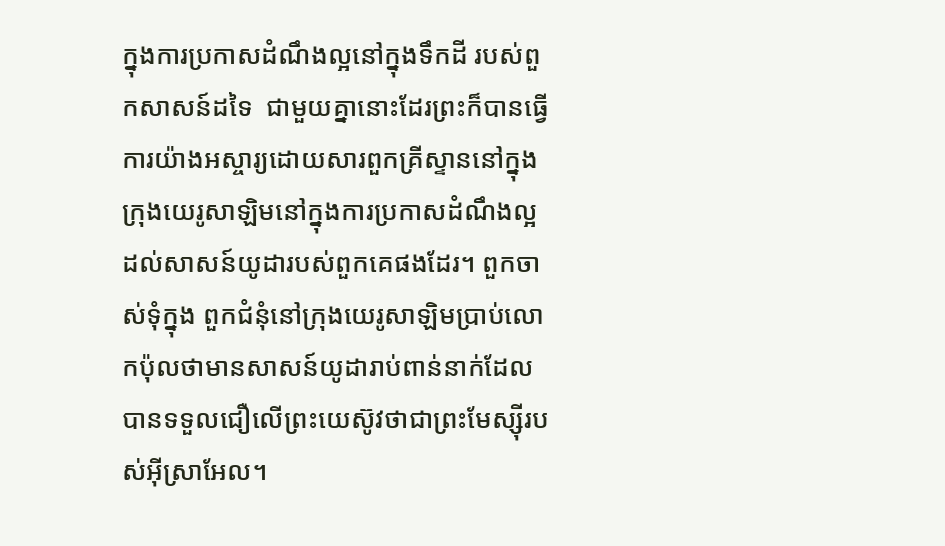ក្នុងការប្រកាសដំណឹងល្អនៅក្នុងទឹកដី របស់ពួកសាសន៍ដទៃ  ជាមួយគ្នានោះដែរព្រះក៏បានធ្វើការយ៉ាងអស្ចារ្យដោយសារពួកគ្រីស្ទាននៅក្នុង ក្រុងយេរូសាឡិមនៅក្នុងការប្រកាសដំណឹងល្អដល់សាសន៍យូដារបស់ពួកគេផងដែរ។ ពួកចាស់ទុំក្នុង ពួកជំនុំនៅក្រុងយេរូសាឡិមប្រាប់លោកប៉ុលថាមានសាសន៍យូដារាប់ពាន់នាក់ដែលបានទទួលជឿលើព្រះយេស៊ូវថាជាព្រះមែស្ស៊ីរបស់អ៊ីស្រាអែល។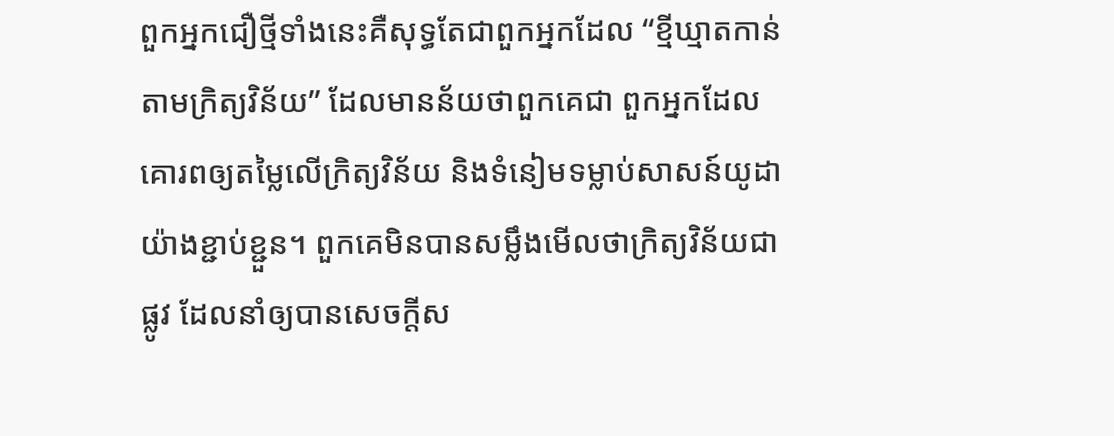ពួកអ្នកជឿថ្មីទាំងនេះគឺសុទ្ធតែជាពួកអ្នកដែល “ខ្មីឃ្មាតកាន់តាមក្រិត្យវិន័យ” ដែលមានន័យថាពួកគេជា ពួកអ្នកដែលគោរពឲ្យតម្លៃលើក្រិត្យវិន័យ និងទំនៀមទម្លាប់សាសន៍យូដាយ៉ាងខ្ជាប់ខ្ជួន។ ពួកគេមិនបានសម្លឹងមើលថាក្រិត្យវិន័យជាផ្លូវ ដែលនាំឲ្យបានសេចក្តីស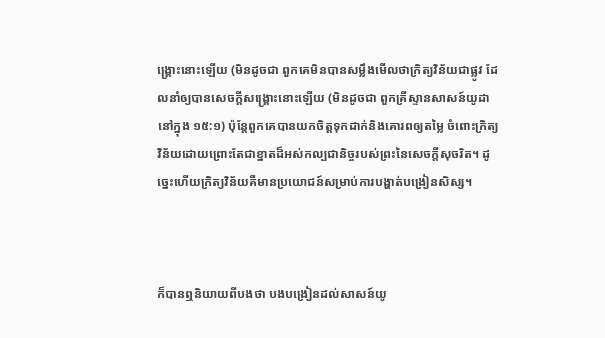ង្រ្គោះនោះឡើយ (មិនដូចជា ពួកគេមិនបានសម្លឹងមើលថាក្រិត្យវិន័យជាផ្លូវ ដែលនាំឲ្យបានសេចក្តីសង្រ្គោះនោះឡើយ (មិនដូចជា ពួកគ្រីស្ទានសាសន៍យូដា នៅក្នុង ១៥:១) ប៉ុន្តែពួកគេបានយកចិត្តទុកដាក់និងគោរពឲ្យតម្លៃ ចំពោះក្រិត្យវិន័យដោយព្រោះតែជាខ្នាតដ៏អស់កល្បជានិច្ចរបស់ព្រះនៃសេចក្តីសុចរិត។ ដូច្នេះហើយក្រិត្យវិន័យគឺមានប្រយោជន៍សម្រាប់ការបង្ហាត់បង្រៀនសិស្ស។



ក៏បានឮនិយាយពីបងថា បងបង្រៀនដល់សាសន៍យូ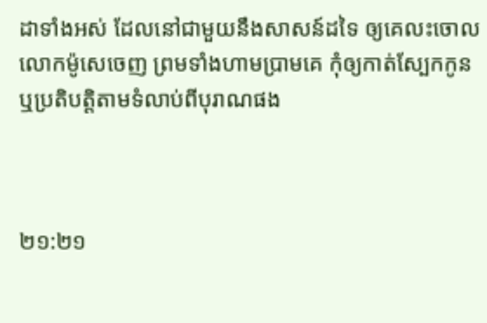ដាទាំងអស់ ដែលនៅជាមួយនឹងសាសន៍ដទៃ ឲ្យគេលះចោលលោកម៉ូសេចេញ ព្រមទាំងហាម‌ប្រាមគេ កុំឲ្យកាត់ស្បែកកូន ឬប្រតិ‌បត្តិតាមទំលាប់ពីបុរាណផង



២១:២១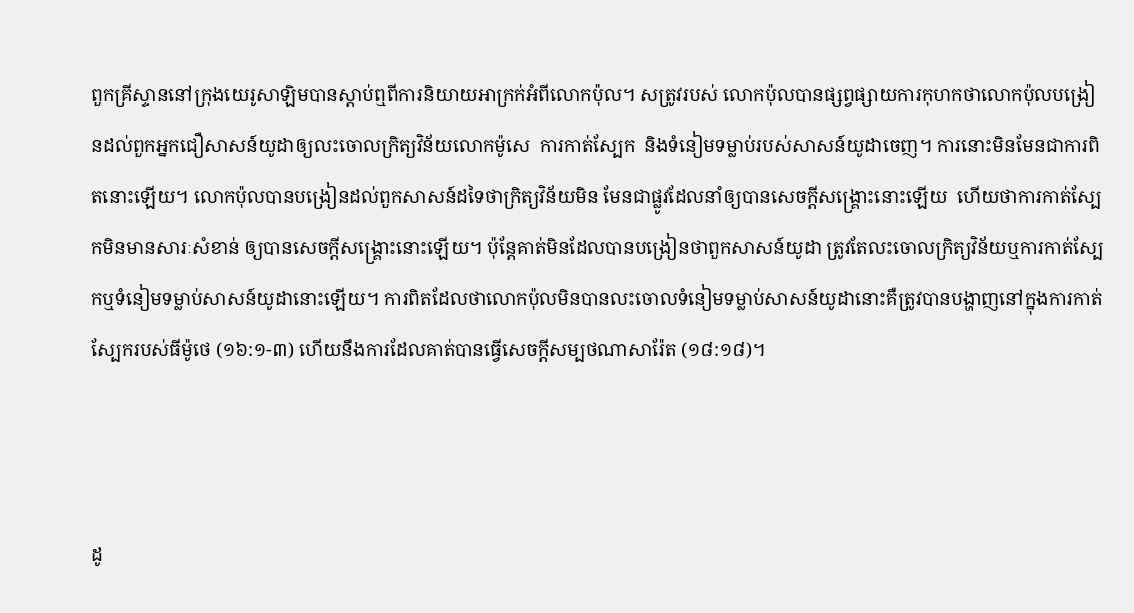ពួកគ្រីស្ទាននៅក្រុងយេរូសាឡិមបានស្តាប់ឮពីការនិយាយអាក្រក់អំពីលោកប៉ុល។ សត្រូវរបស់ លោកប៉ុលបានផ្សព្វផ្សាយការកុហកថាលោកប៉ុលបង្រៀនដល់ពួកអ្នកជឿសាសន៍យូដាឲ្យលះចោលក្រិត្យវិន័យលោកម៉ូសេ  ការកាត់ស្បែក  និងទំនៀមទម្លាប់របស់សាសន៍យូដាចេញ។ ការនោះមិនមែនជាការពិតនោះឡើយ។ លោកប៉ុលបានបង្រៀនដល់ពួកសាសន៍ដទៃថាក្រិត្យវិន័យមិន មែនជាផ្លូវដែលនាំឲ្យបានសេចក្តីសង្រ្គោះនោះឡើយ  ហើយថាការកាត់ស្បែកមិនមានសារៈសំខាន់ ឲ្យបានសេចក្តីសង្រ្គោះនោះឡើយ។ ប៉ុន្តែគាត់មិនដែលបានបង្រៀនថាពួកសាសន៍យូដា ត្រូវតែលះចោលក្រិត្យវិន័យឬការកាត់ស្បែកឬទំនៀមទម្លាប់សាសន៍យូដានោះឡើយ។ ការពិតដែលថាលោកប៉ុលមិនបានលះចោលទំនៀមទម្លាប់សាសន៍យូដានោះគឺត្រូវបានបង្ហាញនៅក្នុងការកាត់ស្បែករបស់ធីម៉ូថេ (១៦:១-៣) ហើយនឹងការដែលគាត់បានធ្វើសេចក្តីសម្បថណាសារ៉ែត (១៨:១៨)។



ដូ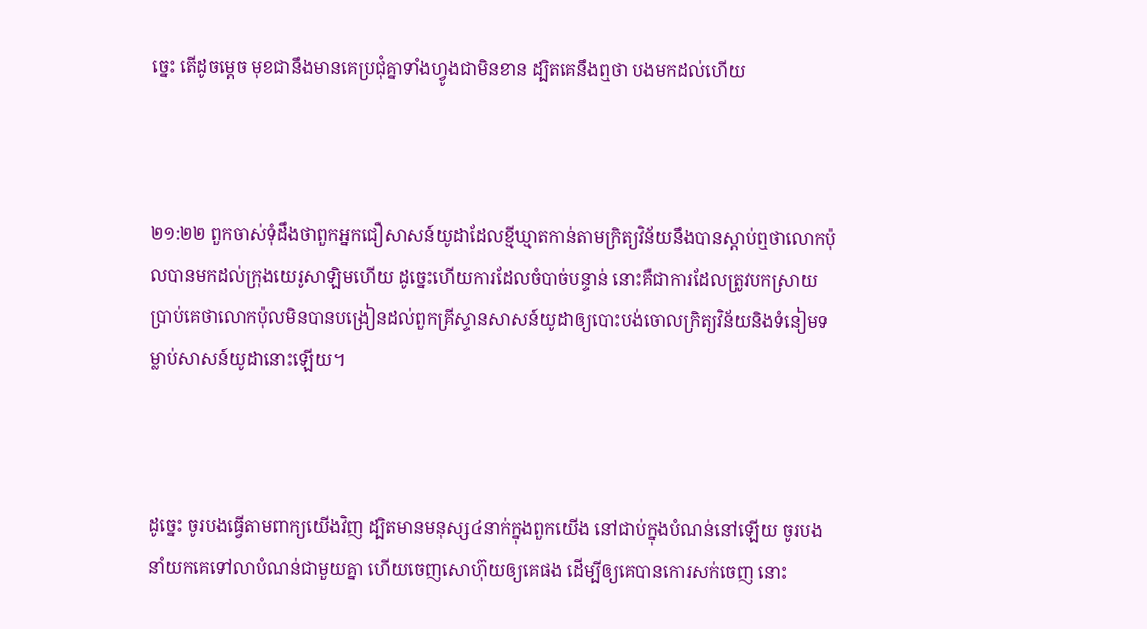ច្នេះ តើដូចម្តេច មុខជានឹងមានគេប្រជុំគ្នាទាំងហ្វូងជាមិនខាន ដ្បិតគេនឹងឮថា បងមកដល់ហើយ



២១:២២ ពួកចាស់ទុំដឹងថាពួកអ្នកជឿសាសន៍យូដាដែលខ្មីឃ្មាតកាន់តាមក្រិត្យវិន័យនឹងបានស្តាប់ឮថាលោកប៉ុលបានមកដល់ក្រុងយេរូសាឡិមហើយ ដូច្នេះហើយការដែលចំបាច់បន្ទាន់ នោះគឺជាការដែលត្រូវបកស្រាយប្រាប់គេថាលោកប៉ុលមិនបានបង្រៀនដល់ពួកគ្រីស្ទានសាសន៍យូដាឲ្យបោះបង់ចោលក្រិត្យវិន័យនិងទំនៀមទម្លាប់សាសន៍យូដានោះឡើយ។



ដូច្នេះ ចូរបងធ្វើតាមពាក្យយើងវិញ ដ្បិតមានមនុស្ស៤នាក់ក្នុងពួកយើង នៅជាប់ក្នុងបំណន់នៅឡើយ ចូរបងនាំយកគេទៅលាបំណន់ជាមួយគ្នា ហើយចេញសោហ៊ុយឲ្យគេផង ដើម្បីឲ្យគេបានកោរសក់ចេញ នោះ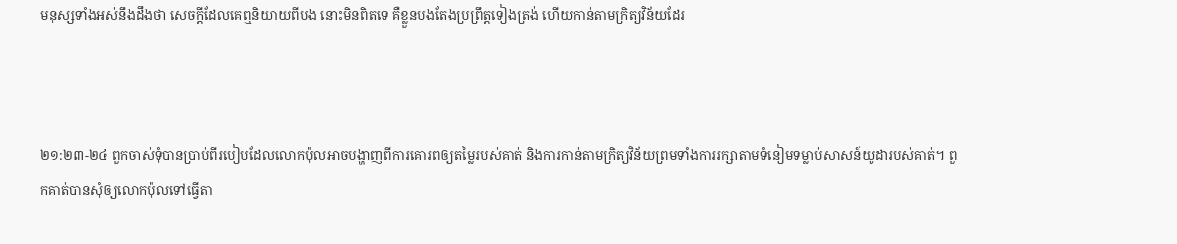មនុស្សទាំងអស់នឹងដឹងថា សេចក្ដីដែលគេឮនិយាយពីបង នោះមិនពិតទេ គឺខ្លួនបងតែងប្រព្រឹត្តទៀងត្រង់ ហើយកាន់តាមក្រិត្យ‌វិន័យដែរ



២១:២៣-២៤ ពួកចាស់ទុំបានប្រាប់ពីរបៀបដែលលោកប៉ុលអាចបង្ហាញពីការគោរពឲ្យតម្លៃរបស់គាត់ និងការកាន់តាមក្រិត្យវិន័យព្រមទាំងការរក្សាតាមទំនៀមទម្លាប់សាសន៍យូដារបស់គាត់។ ពួកគាត់បានសុំឲ្យលោកប៉ុលទៅធ្វើតា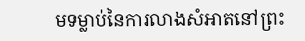មទម្លាប់នៃការលាងសំអាតនៅព្រះ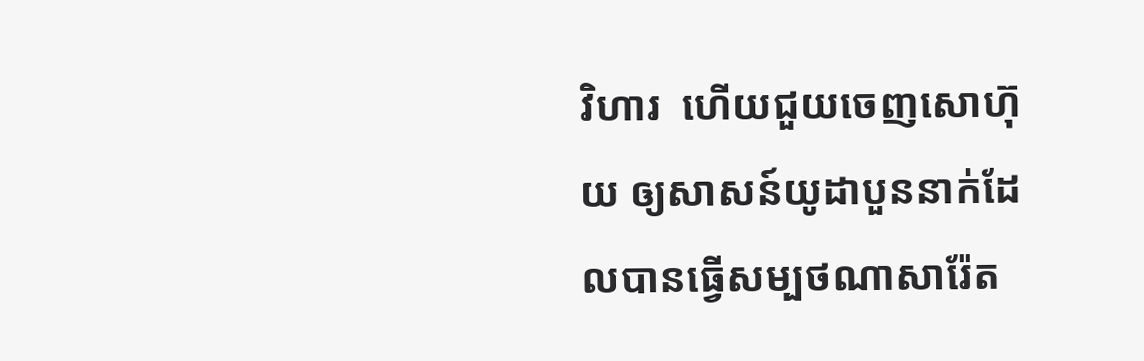វិហារ  ហើយជួយចេញសោហ៊ុយ ឲ្យសាសន៍យូដាបួននាក់ដែលបានធ្វើសម្បថណាសារ៉ែត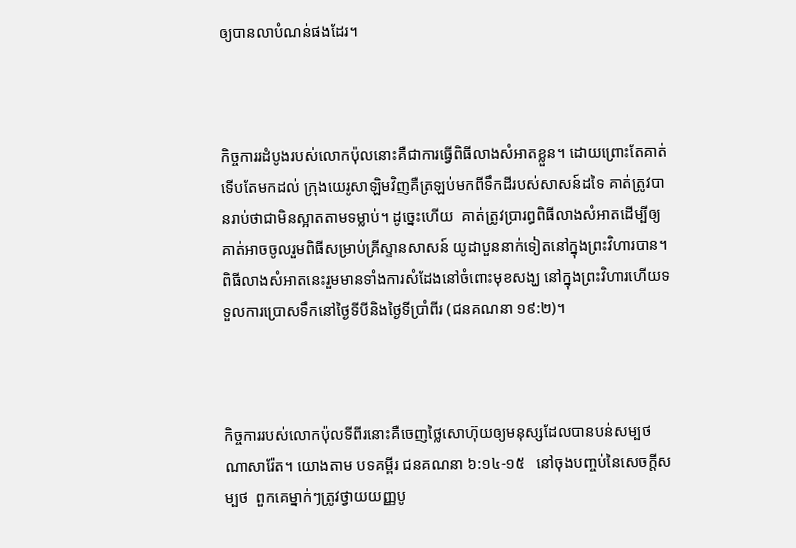ឲ្យបានលាបំណន់ផងដែរ។



កិច្ចការរដំបូងរបស់លោកប៉ុលនោះគឺជាការធ្វើពិធីលាងសំអាតខ្លួន។ ដោយព្រោះតែគាត់ទើបតែមកដល់ ក្រុងយេរូសាឡិមវិញគឺត្រឡប់មកពីទឹកដីរបស់សាសន៍ដទៃ គាត់ត្រូវបានរាប់ថាជាមិនស្អាតតាមទម្លាប់។ ដូច្នេះហើយ  គាត់ត្រូវប្រារព្ធពិធីលាងសំអាតដើម្បីឲ្យគាត់អាចចូលរួមពិធីសម្រាប់គ្រីស្ទានសាសន៍ យូដាបួននាក់ទៀតនៅក្នុងព្រះវិហារបាន។ ពិធីលាងសំអាតនេះរួមមានទាំងការសំដែងនៅចំពោះមុខសង្ឃ នៅក្នុងព្រះវិហារហើយទទួលការប្រោសទឹកនៅថ្ងៃទីបីនិងថ្ងៃទីប្រាំពីរ (ជនគណនា ១៩:២)។



កិច្ចការរបស់លោកប៉ុលទីពីរនោះគឺចេញថ្លៃសោហ៊ុយឲ្យមនុស្សដែលបានបន់សម្បថណាសារ៉ែត។ យោងតាម បទគម្ពីរ ជនគណនា ៦:១៤-១៥   នៅចុងបញ្ចប់នៃសេចក្តីសម្បថ  ពួកគេម្នាក់ៗត្រូវថ្វាយយញ្ញបូ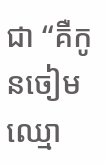ជា “គឺកូនចៀមឈ្មោ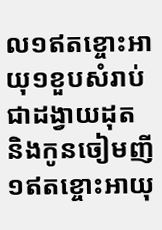ល១ឥតខ្ចោះអាយុ១ខួបសំរាប់ជាដង្វាយដុត និងកូនចៀមញី១ឥតខ្ចោះអាយុ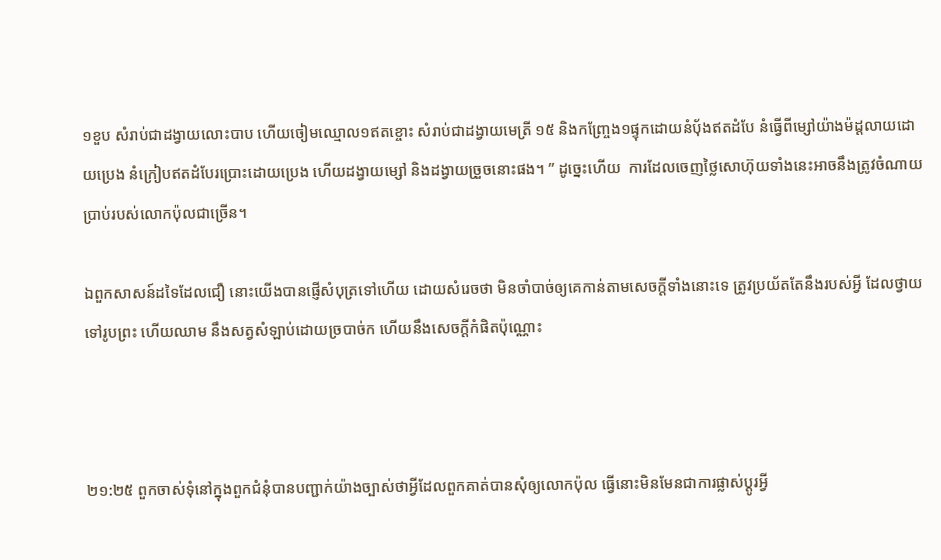១ខួប សំរាប់ជាដង្វាយលោះបាប ហើយចៀមឈ្មោល១ឥតខ្ចោះ សំរាប់ជាដង្វាយមេត្រី ១៥ និងកញ្ច្រែង១ផ្ទុកដោយនំបុ័ងឥតដំបែ នំធ្វើពីម្សៅយ៉ាងម៉ដ្តលាយដោយប្រេង នំក្រៀបឥតដំបែរប្រោះដោយប្រេង ហើយដង្វាយម្សៅ និងដង្វាយច្រួចនោះផង។ ” ដូច្នេះហើយ  ការដែលចេញថ្លៃសោហ៊ុយទាំងនេះអាចនឹងត្រូវចំណាយប្រាប់របស់លោកប៉ុលជាច្រើន។

ឯពួកសាសន៍ដទៃដែលជឿ នោះយើងបានផ្ញើសំបុត្រទៅហើយ ដោយសំរេចថា មិនចាំបាច់ឲ្យគេកាន់តាមសេចក្ដីទាំងនោះទេ ត្រូវប្រយ័តតែនឹងរបស់អ្វី ដែលថ្វាយទៅរូបព្រះ ហើយឈាម នឹងសត្វសំឡាប់ដោយច្របាច់ក ហើយនឹងសេចក្ដីកំផិតប៉ុណ្ណោះ



២១:២៥ ពួកចាស់ទុំនៅក្នុងពួកជំនុំបានបញ្ជាក់យ៉ាងច្បាស់ថាអ្វីដែលពួកគាត់បានសុំឲ្យលោកប៉ុល ធ្វើនោះមិនមែនជាការផ្លាស់ប្តូរអ្វី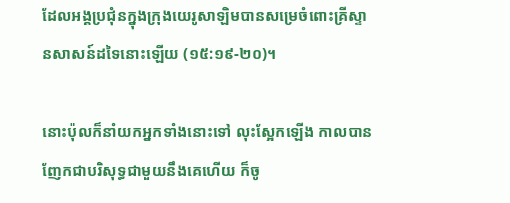ដែលអង្គប្រជុំនក្នុងក្រុងយេរូសាឡិមបានសម្រេចំពោះគ្រីស្ទានសាសន៍ដទៃនោះឡើយ (១៥:១៩-២០)។

នោះប៉ុលក៏នាំយកអ្នកទាំងនោះទៅ លុះស្អែកឡើង កាលបានញែកជាបរិសុទ្ធជាមួយនឹងគេហើយ ក៏ចូ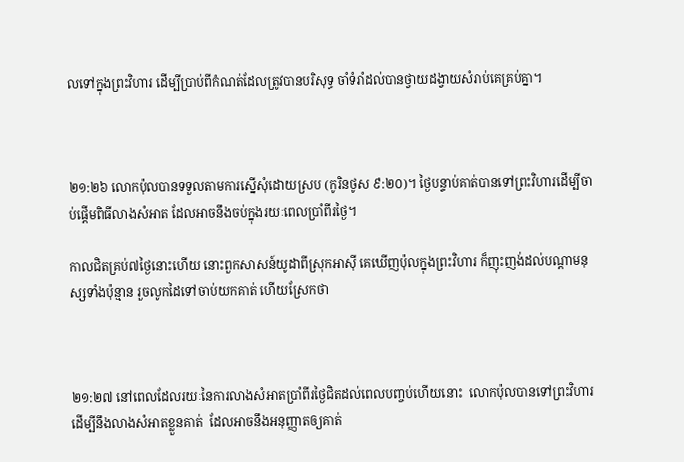លទៅក្នុងព្រះ‌វិហារ ដើម្បីប្រាប់ពីកំណត់ដែលត្រូវបានបរិសុទ្ធ ចាំទំរាំដល់បានថ្វាយដង្វាយសំរាប់គេគ្រប់គ្នា។



២១:២៦ លោកប៉ុលបានទទួលតាមការស្នើសុំដោយស្រប (កូរិនថូស ៩:២០)។ ថ្ងៃបន្ទាប់គាត់បានទៅព្រះវិហារដើម្បីចាប់ផ្តើមពិធីលាងសំអាត ដែលអាចនឹងចប់ក្នុងរយៈពេលប្រាំពីរថ្ងៃ។

កាលជិតគ្រប់៧ថ្ងៃនោះហើយ នោះពួកសាសន៍យូដាពីស្រុកអាស៊ី គេឃើញប៉ុលក្នុងព្រះ‌វិហារ ក៏ញុះ‌ញង់ដល់បណ្តាមនុស្សទាំងប៉ុន្មាន រួចលូកដៃទៅចាប់យកគាត់ ហើយស្រែកថា



២១:២៧ នៅពេលដែលរយៈនៃការលាងសំអាតប្រាំពីរថ្ងៃជិតដល់ពេលបញ្ចប់ហើយនោះ  លោកប៉ុលបានទៅព្រះវិហារដើម្បីនឹងលាងសំអាតខ្លួនគាត់  ដែលអាចនឹងអនុញ្ញាតឲ្យគាត់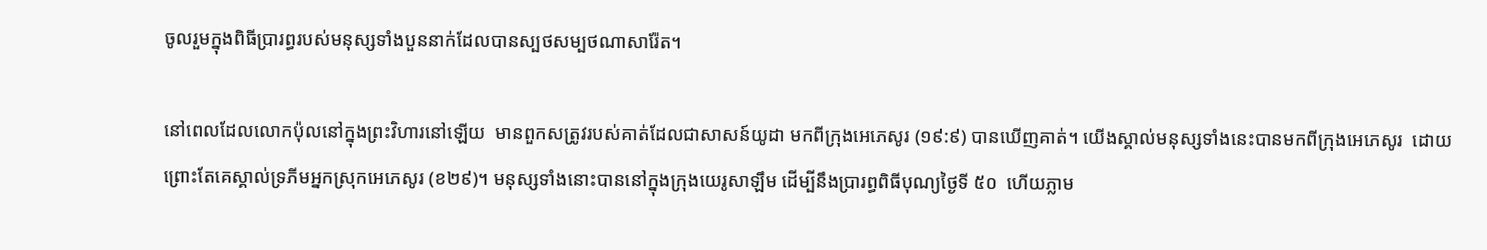ចូលរួមក្នុងពិធីប្រារព្ធរបស់មនុស្សទាំងបួននាក់ដែលបានស្បថសម្បថណាសារ៉ែត។

នៅពេលដែលលោកប៉ុលនៅក្នុងព្រះវិហារនៅឡើយ  មានពួកសត្រូវរបស់គាត់ដែលជាសាសន៍យូដា មកពីក្រុងអេភេសូរ (១៩:៩) បានឃើញគាត់។ យើងស្គាល់មនុស្សទាំងនេះបានមកពីក្រុងអេភេសូរ  ដោយព្រោះតែគេស្គាល់ទ្រភីមអ្នកស្រុកអេភេសូរ (ខ២៩)។ មនុស្សទាំងនោះបាននៅក្នុងក្រុងយេរូសាឡឹម ដើម្បីនឹងប្រារព្ធពិធីបុណ្យថ្ងៃទី ៥០  ហើយភ្លាម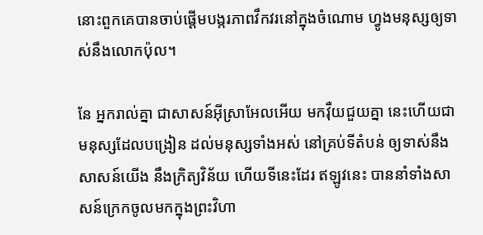នោះពួកគេបានចាប់ផ្តើមបង្ករភាពវឹកវរនៅក្នុងចំណោម ហ្វូងមនុស្សឲ្យទាស់នឹងលោកប៉ុល។

នែ អ្នករាល់គ្នា ជាសាសន៍អ៊ីស្រាអែលអើយ មកវ៉ឺយជួយគ្នា នេះហើយជាមនុស្សដែលបង្រៀន ដល់មនុស្សទាំងអស់ នៅគ្រប់ទីតំបន់ ឲ្យទាស់នឹងសាសន៍យើង នឹងក្រិត្យ‌វិន័យ ហើយទីនេះដែរ ឥឡូវនេះ បាននាំទាំងសាសន៍ក្រេកចូលមកក្នុងព្រះ‌វិហា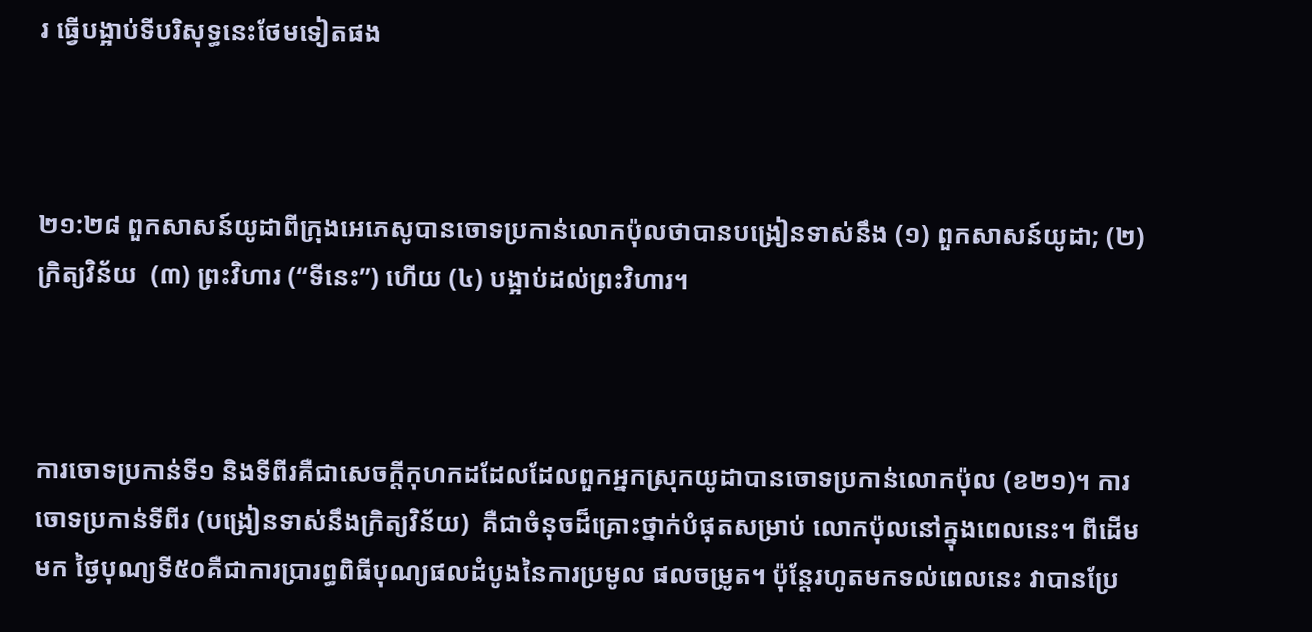រ ធ្វើបង្អាប់ទីបរិសុទ្ធនេះថែមទៀតផង



២១:២៨ ពួកសាសន៍យូដាពីក្រុងអេភេសូបានចោទប្រកាន់លោកប៉ុលថាបានបង្រៀនទាស់នឹង (១) ពួកសាសន៍យូដា; (២) ក្រិត្យវិន័យ  (៣) ព្រះវិហារ (“ទីនេះ”) ហើយ (៤) បង្អាប់ដល់ព្រះវិហារ។



ការចោទប្រកាន់ទី១ និងទីពីរគឺជាសេចក្តីកុហកដដែលដែលពួកអ្នកស្រុកយូដាបានចោទប្រកាន់លោកប៉ុល (ខ២១)។ ការចោទប្រកាន់ទីពីរ (បង្រៀនទាស់នឹងក្រិត្យវិន័យ)  គឺជាចំនុចដ៏គ្រោះថ្នាក់បំផុតសម្រាប់ លោកប៉ុលនៅក្នុងពេលនេះ។ ពីដើមមក ថ្ងៃបុណ្យទី៥០គឺជាការប្រារព្ធពិធីបុណ្យផលដំបូងនៃការប្រមូល ផលចម្រូត។ ប៉ុន្តែរហូតមកទល់ពេលនេះ វាបានប្រែ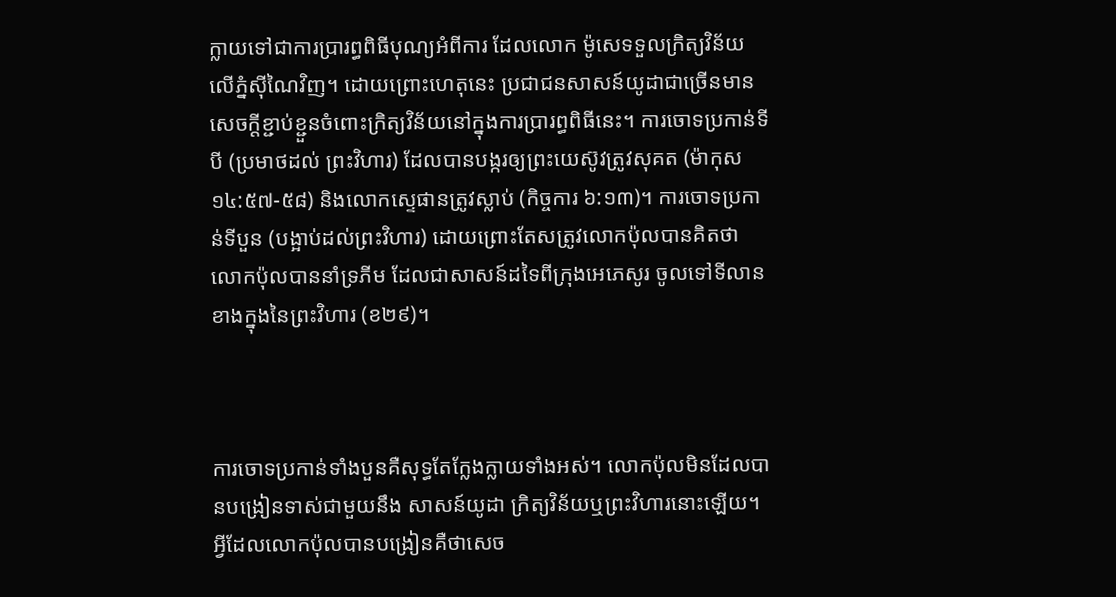ក្លាយទៅជាការប្រារព្ធពិធីបុណ្យអំពីការ ដែលលោក ម៉ូសេទទួលក្រិត្យវិន័យលើភ្នំស៊ីណៃវិញ។ ដោយព្រោះហេតុនេះ ប្រជាជនសាសន៍យូដាជាច្រើនមាន សេចក្តីខ្ជាប់ខ្ជួនចំពោះក្រិត្យវិន័យនៅក្នុងការប្រារព្ធពិធីនេះ។ ការចោទប្រកាន់ទីបី (ប្រមាថដល់ ព្រះវិហារ) ដែលបានបង្ករឲ្យព្រះយេស៊ូវត្រូវសុគត (ម៉ាកុស ១៤:៥៧-៥៨) និងលោកស្ទេផានត្រូវស្លាប់ (កិច្ចការ ៦:១៣)។ ការចោទប្រកាន់ទីបួន (បង្អាប់ដល់ព្រះវិហារ) ដោយព្រោះតែសត្រូវលោកប៉ុលបានគិតថា លោកប៉ុលបាននាំទ្រភីម ដែលជាសាសន៍ដទៃពីក្រុងអេភេសូរ ចូលទៅទីលានខាងក្នុងនៃព្រះវិហារ (ខ២៩)។



ការចោទប្រកាន់ទាំងបួនគឺសុទ្ធតែក្លែងក្លាយទាំងអស់។ លោកប៉ុលមិនដែលបានបង្រៀនទាស់ជាមួយនឹង សាសន៍យូដា ក្រិត្យវិន័យឬព្រះវិហារនោះឡើយ។ អ្វីដែលលោកប៉ុលបានបង្រៀនគឺថាសេច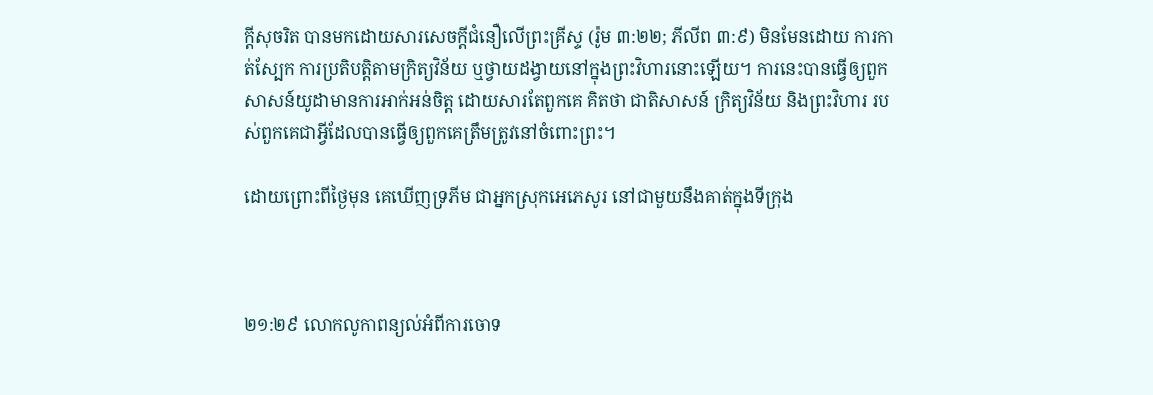ក្តីសុចរិត បានមកដោយសារសេចក្តីជំនឿលើព្រះគ្រីស្ទ (រ៉ូម ៣:២២; ភីលីព ៣:៩) មិនមែនដោយ ការកាត់ស្បែក ការប្រតិបត្តិតាមក្រិត្យវិន័យ ឬថ្វាយដង្វាយនៅក្នុងព្រះវិហារនោះឡើយ។ ការនេះបានធ្វើឲ្យពួកសាសន៍យូដាមានការអាក់អន់ចិត្ត ដោយសារតែពួកគេ គិតថា ជាតិសាសន៍ ក្រិត្យវិន័យ និងព្រះវិហារ របស់ពួកគេជាអ្វីដែលបានធ្វើឲ្យពួកគេត្រឹមត្រូវនៅចំពោះព្រះ។

ដោយព្រោះពីថ្ងៃមុន គេឃើញទ្រភីម ជាអ្នកស្រុកអេភេសូរ នៅជាមួយនឹងគាត់ក្នុងទីក្រុង



២១:២៩ លោកលូកាពន្យល់អំពីការចោទ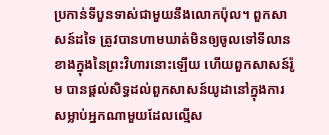ប្រកាន់ទីបួនទាស់ជាមួយនឹងលោកប៉ុល។ ពួកសាសន៍ដទៃ ត្រូវបានហាមឃាត់មិនឲ្យចូលទៅទីលានខាងក្នុងនៃព្រះវិហារនោះឡើយ ហើយពួកសាសន៍រ៉ូម បានផ្តល់សិទ្ធដល់ពួកសាសន៍យូដានៅក្នុងការសម្លាប់អ្នកណាមួយដែលល្មើស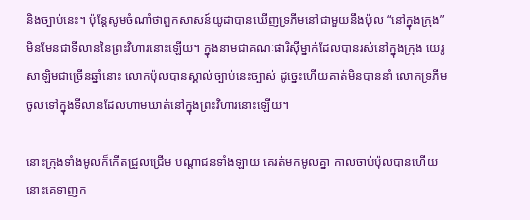និងច្បាប់នេះ។ ប៉ុន្តែសូមចំណាំថាពួកសាសន៍យូដាបានឃើញទ្រភីមនៅជាមួយនឹងប៉ុល “នៅក្នុងក្រុង”  មិនមែនជាទីលាននៃព្រះវិហារនោះឡើយ។ ក្នុងនាមជាគណៈផារិស៊ីម្នាក់ដែលបានរស់នៅក្នុងក្រុង យេរូសាឡិមជាច្រើនឆ្នាំនោះ លោកប៉ុលបានស្គាល់ច្បាប់នេះច្បាស់ ដូច្នេះហើយគាត់មិនបាននាំ លោកទ្រភីមចូលទៅក្នុងទីលានដែលហាមឃាត់នៅក្នុងព្រះវិហារនោះឡើយ។

នោះក្រុងទាំងមូលក៏កើតជ្រួល‌ជ្រើម បណ្តាជនទាំង‌ឡាយ គេរត់មកមូលគ្នា កាលចាប់ប៉ុលបានហើយ នោះគេទាញក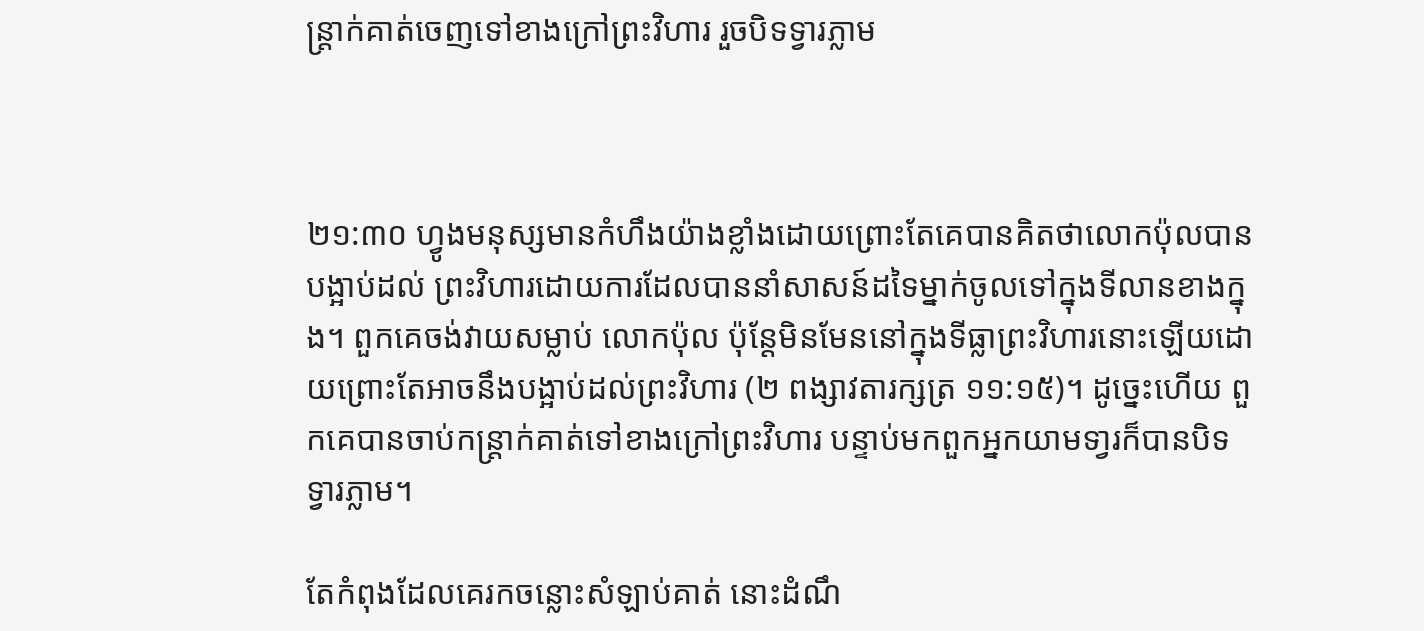ន្ត្រាក់គាត់ចេញទៅខាងក្រៅព្រះ‌វិហារ រួចបិទទ្វារភ្លាម



២១:៣០ ហ្វូងមនុស្សមានកំហឹងយ៉ាងខ្លាំងដោយព្រោះតែគេបានគិតថាលោកប៉ុលបានបង្អាប់ដល់ ព្រះវិហារដោយការដែលបាននាំសាសន៍ដទៃម្នាក់ចូលទៅក្នុងទីលានខាងក្នុង។ ពួកគេចង់វាយសម្លាប់ លោកប៉ុល ប៉ុន្តែមិនមែននៅក្នុងទីធ្លាព្រះវិហារនោះឡើយដោយព្រោះតែអាចនឹងបង្អាប់ដល់ព្រះវិហារ (២ ពង្សាវតារក្សត្រ ១១:១៥)។ ដូច្នេះហើយ ពួកគេបានចាប់កន្ត្រាក់គាត់ទៅខាងក្រៅព្រះវិហារ បន្ទាប់មកពួកអ្នកយាមទា្វរក៏បានបិទទ្វារភ្លាម។

តែកំពុងដែលគេរកចន្លោះសំឡាប់គាត់ នោះដំណឹ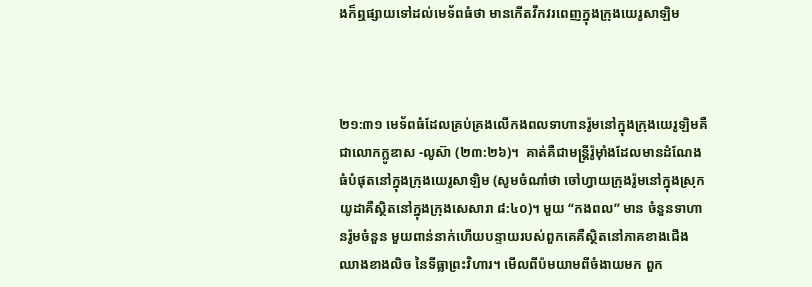ងក៏ឮផ្សាយទៅដល់មេទ័ពធំថា មានកើតវឹកវរពេញក្នុងក្រុងយេរូ‌សាឡិម



២១:៣១ មេទ័ពធំដែលគ្រប់គ្រងលើកងពលទាហានរ៉ូមនៅក្នុងក្រុងយេរូឡិមគឺជាលោកក្លូឌាស -លូស៊ា (២៣:២៦)។  គាត់គឺជាមន្ត្រីរ៉ូម៉ាំងដែលមានដំណែងធំបំផុតនៅក្នុងក្រុងយេរូសាឡិម (សូមចំណាំថា ចៅហ្វាយក្រុងរ៉ូមនៅក្នុងស្រុកយូដាគឺស្ថិតនៅក្នុងក្រុងសេសារា ៨:៤០)។ មួយ “កងពល” មាន ចំនួនទាហានរ៉ូមចំនួន មួយពាន់នាក់ហើយបន្ទាយរបស់ពួកគេគឺស្ថិតនៅភាគខាងជើងឈាងខាងលិច នៃទីធ្លាព្រះវិហារ។ មើលពីប៉មយាមពីចំងាយមក ពួក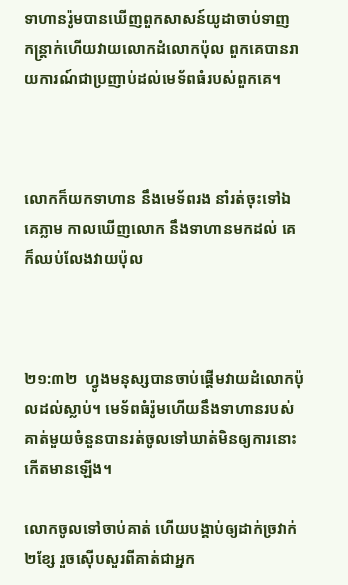ទាហានរ៉ូមបានឃើញពួកសាសន៍យូដាចាប់ទាញ  កន្រ្តាក់ហើយវាយលោកដំលោកប៉ុល ពួកគេបានរាយការណ៍ជាប្រញាប់ដល់មេទ័ពធំរបស់ពួកគេ។



លោកក៏យកទាហាន នឹងមេទ័ពរង នាំរត់ចុះទៅឯគេភ្លាម កាលឃើញលោក នឹងទាហានមកដល់ គេក៏ឈប់លែងវាយប៉ុល



២១:៣២  ហ្វូងមនុស្សបានចាប់ផ្តើមវាយដំលោកប៉ុលដល់ស្លាប់។ មេទ័ពធំរ៉ូមហើយនឹងទាហានរបស់ គាត់មួយចំនួនបានរត់ចូលទៅឃាត់មិនឲ្យការនោះកើតមានឡើង។

លោកចូលទៅចាប់គាត់ ហើយបង្គាប់ឲ្យដាក់ច្រវាក់២ខ្សែ រួចស៊ើបសួរពីគាត់ជាអ្នក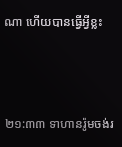ណា ហើយបានធ្វើអ្វីខ្លះ



២១:៣៣ ទាហានរ៉ូមចង់រ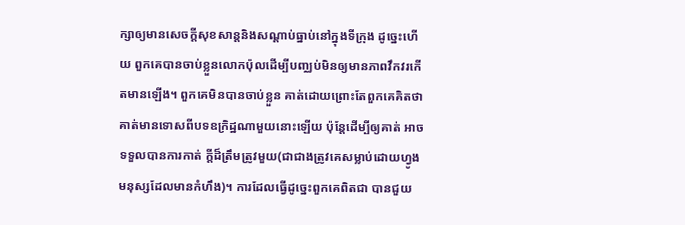ក្សាឲ្យមានសេចក្តីសុខសាន្តនិងសណ្តាប់ធ្នាប់នៅក្នុងទីក្រុង ដូច្នេះហើយ ពួកគេបានចាប់ខ្លួនលោកប៉ុលដើម្បីបញ្ឈប់មិនឲ្យមានភាពវឹកវរកើតមានឡើង។ ពួកគេមិនបានចាប់ខ្លួន គាត់ដោយព្រោះតែពួកគេគិតថាគាត់មានទោសពីបទឧក្រិដ្ឋណាមួយនោះឡើយ ប៉ុន្តែដើម្បីឲ្យគាត់ អាចទទួលបានការកាត់ ក្តីដ៏ត្រឹមត្រូវមួយ(ជាជាងត្រូវគេសម្លាប់ដោយហ្វូងមនុស្សដែលមានកំហឹង)។ ការដែលធ្វើដូច្នេះពួកគេពិតជា បានជួយ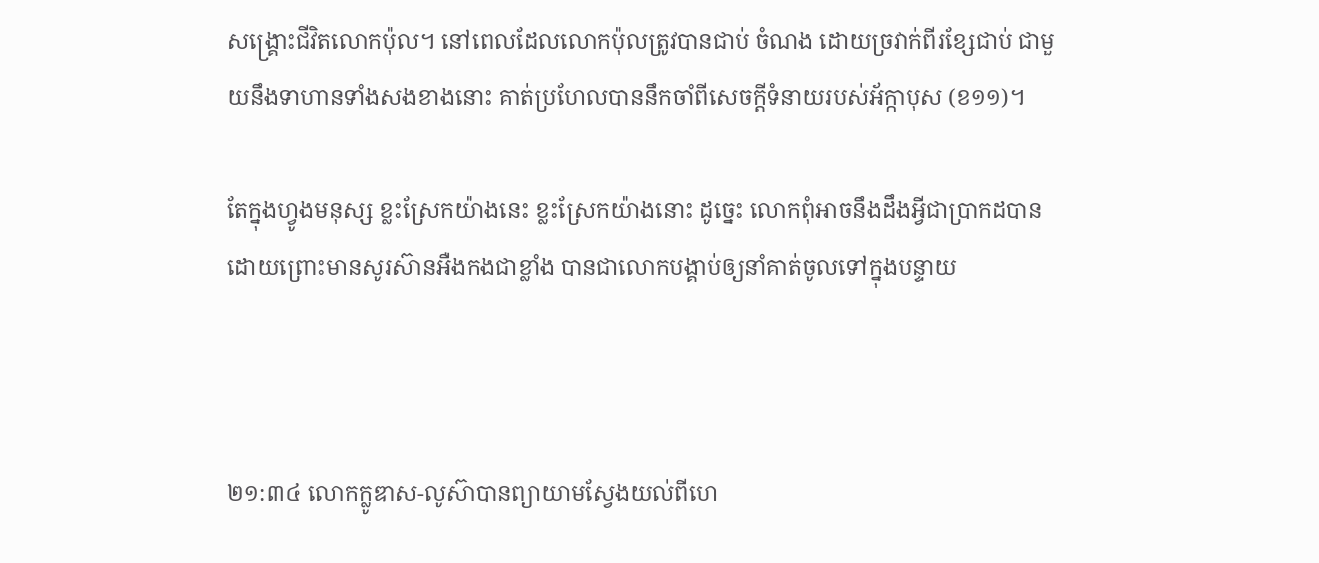សង្រ្គោះជីវិតលោកប៉ុល។ នៅពេលដែលលោកប៉ុលត្រូវបានជាប់ ចំណង ដោយច្រវាក់ពីរខ្សែជាប់ ជាមួយនឹងទាហានទាំងសងខាងនោះ គាត់ប្រហែលបាននឹកចាំពីសេចក្តីទំនាយរបស់អ័ក្កាបុស (ខ១១)។

តែក្នុងហ្វូងមនុស្ស ខ្លះស្រែកយ៉ាងនេះ ខ្លះស្រែកយ៉ាងនោះ ដូច្នេះ លោកពុំអាចនឹងដឹងអ្វីជាប្រាកដបាន ដោយព្រោះមានសូរ‌ស៊ាន‌អឺង‌កងជាខ្លាំង បានជាលោកបង្គាប់ឲ្យនាំគាត់ចូលទៅក្នុងបន្ទាយ



២១:៣៤ លោកក្លូឌាស-លូស៊ាបានព្យាយាមស្វែងយល់ពីហេ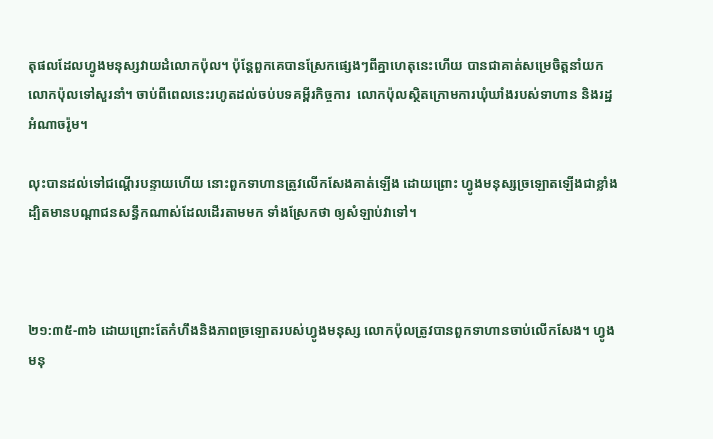តុផលដែលហ្វូងមនុស្សវាយដំលោកប៉ុល។ ប៉ុន្តែពួកគេបានស្រែកផ្សេងៗពីគ្នាហេតុនេះហើយ បានជាគាត់សម្រេចិត្តនាំយកលោកប៉ុលទៅសួរនាំ។ ចាប់ពីពេលនេះរហូតដល់ចប់បទគម្ពីរកិច្ចការ  លោកប៉ុលស្ថិតក្រោមការឃុំឃាំងរបស់ទាហាន និងរដ្ឋអំណាចរ៉ូម។

លុះបានដល់ទៅជណ្តើរបន្ទាយហើយ នោះពួកទាហានត្រូវលើកសែងគាត់ឡើង ដោយព្រោះ ហ្វូងមនុស្សច្រឡោតឡើងជាខ្លាំង ដ្បិតមានបណ្តាជនសន្ធឹកណាស់ដែលដើរតាមមក ទាំងស្រែកថា ឲ្យសំឡាប់វាទៅ។



២១:៣៥-៣៦ ដោយព្រោះតែកំហឹងនិងភាពច្រឡោតរបស់ហ្វូងមនុស្ស លោកប៉ុលត្រូវបានពួកទាហានចាប់លើកសែង។ ហ្វូងមនុ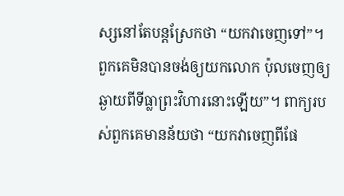ស្សនៅតែបន្តស្រែកថា “យកវាចេញទៅ”។  ពួកគេមិនបានចង់ឲ្យយកលោក ប៉ុលចេញឲ្យឆ្ងាយពីទីធ្លាព្រះវិហារនោះឡើយ”។ ពាក្យរបស់ពួកគេមានន័យថា “យកវាចេញពីផែ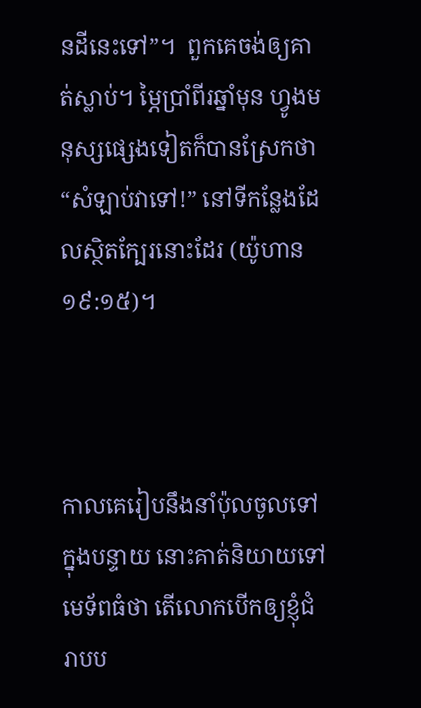នដីនេះទៅ”។  ពួកគេចង់ឲ្យគាត់ស្លាប់។ ម្ភៃប្រាំពីរឆ្នាំមុន ហ្វូងមនុស្សផ្សេងទៀតក៏បានស្រែកថា  “សំឡាប់វាទៅ!” នៅទីកន្លែងដែលស្ថិតក្បែរនោះដែរ (យ៉ូហាន ១៩:១៥)។



កាលគេរៀបនឹងនាំប៉ុលចូលទៅក្នុងបន្ទាយ នោះគាត់និយាយទៅមេទ័ពធំថា តើលោកបើកឲ្យខ្ញុំជំរាបប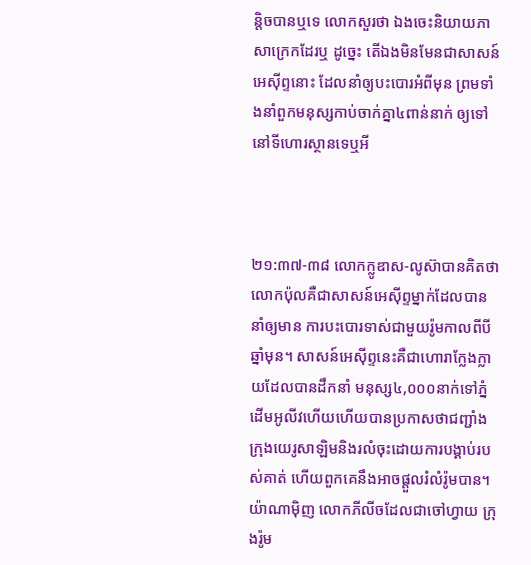ន្តិចបានឬទេ លោកសួរថា ឯងចេះនិយាយភាសាក្រេកដែរឬ ដូច្នេះ តើឯងមិនមែនជាសាសន៍អេស៊ីព្ទនោះ ដែលនាំឲ្យបះ‌បោរអំពីមុន ព្រមទាំងនាំពួកមនុស្សកាប់ចាក់គ្នា៤ពាន់នាក់ ឲ្យទៅនៅទីហោរ‌ស្ថានទេឬអី



២១:៣៧-៣៨ លោកក្លូឌាស-លូស៊ាបានគិតថាលោកប៉ុលគឺជាសាសន៍អេស៊ីព្ទម្នាក់ដែលបាននាំឲ្យមាន ការបះបោរទាស់ជាមួយរ៉ូមកាលពីបីឆ្នាំមុន។ សាសន៍អេស៊ីព្ទនេះគឺជាហោរាក្លែងក្លាយដែលបានដឹកនាំ មនុស្ស៤,០០០នាក់ទៅភ្នំដើមអូលីវហើយហើយបានប្រកាសថាជញ្ជាំងក្រុងយេរូសាឡិមនិងរលំចុះដោយការបង្គាប់របស់គាត់ ហើយពួកគេនឹងអាចផ្តួលរំលំរ៉ូមបាន។ យ៉ាណាម៉ិញ លោកភីលីចដែលជាចៅហ្វាយ ក្រុងរ៉ូម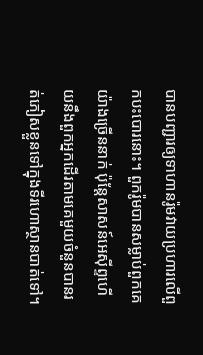បានបញ្ជារឲ្យទាហានរ៉ូមវាយប្រហារលើពួកបះបោរនោះ។ ពួករ៉ូមបានសម្លាប់ពួកគេយ៉ាងច្រើននាក់ ប៉ុន្តែសាសន៍អេស៊ីព្ទហើយនឹងពួកអ្នកដើរតាមគេមួយចំនួនបានរត់ភៀសខ្លួនទៅក្នុងទីរហោស្ថានបាត់ទៅ។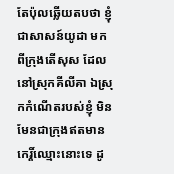តែប៉ុលឆ្លើយតបថា ខ្ញុំជាសាសន៍យូដា មកពីក្រុងតើ‌សុស ដែលនៅស្រុកគីលីគា ឯស្រុកកំណើតរបស់ខ្ញុំ មិនមែនជាក្រុងឥតមានកេរ្តិ៍ឈ្មោះនោះទេ ដូ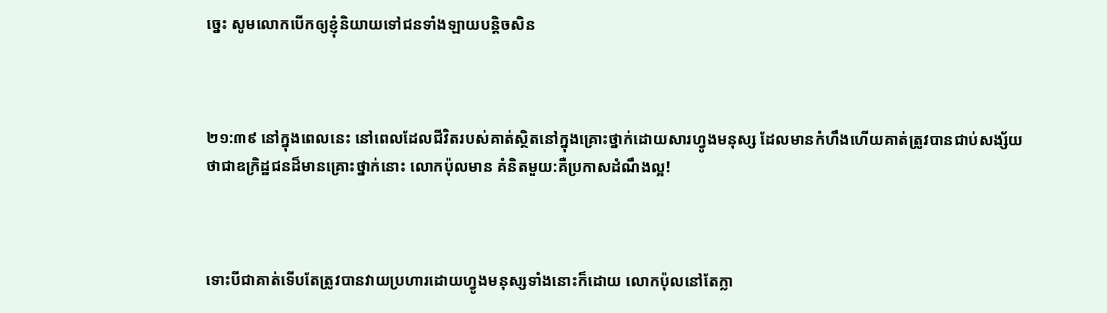ច្នេះ សូមលោកបើកឲ្យខ្ញុំនិយាយទៅជនទាំង‌ឡាយបន្តិចសិន



២១:៣៩ នៅក្នុងពេលនេះ នៅពេលដែលជីវិតរបស់គាត់ស្ថិតនៅក្នុងគ្រោះថ្នាក់ដោយសារហ្វូងមនុស្ស ដែលមានកំហឹងហើយគាត់ត្រូវបានជាប់សង្ស័យថាជាឧក្រិដ្ឋជនដ៏មានគ្រោះថ្នាក់នោះ លោកប៉ុលមាន គំនិតមួយ:គឺប្រកាសដំណឹងល្អ!



ទោះបីជាគាត់ទើបតែត្រូវបានវាយប្រហារដោយហ្វូងមនុស្សទាំងនោះក៏ដោយ លោកប៉ុលនៅតែក្លា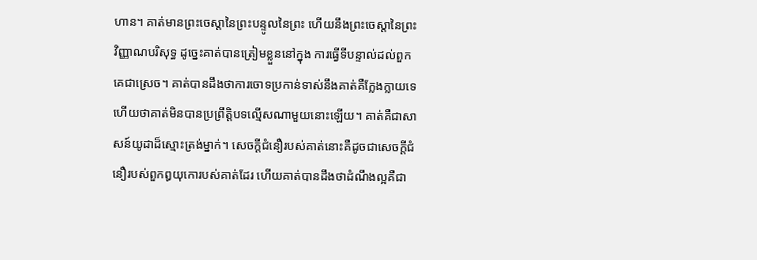ហាន។ គាត់មានព្រះចេស្តានៃព្រះបន្ទូលនៃព្រះ ហើយនឹងព្រះចេស្តានៃព្រះវិញ្ញាណបរិសុទ្ធ ដូច្នេះគាត់បានត្រៀមខ្លួននៅក្នុង ការធ្វើទីបន្ទាល់ដល់ពួកគេជាស្រេច។ គាត់បានដឹងថាការចោទប្រកាន់ទាស់នឹងគាត់គឺក្លែងក្លាយទេ ហើយថាគាត់មិនបានប្រព្រឹត្តិបទល្មើសណាមួយនោះឡើយ។ គាត់គឺជាសាសន៍យូដាដ៏ស្មោះត្រង់ម្នាក់។ សេចក្តីជំនឿរបស់គាត់នោះគឺដូចជាសេចក្តីជំនឿរបស់ពួកឰយុកោរបស់គាត់ដែរ ហើយគាត់បានដឹងថាដំណឹងល្អគឺជា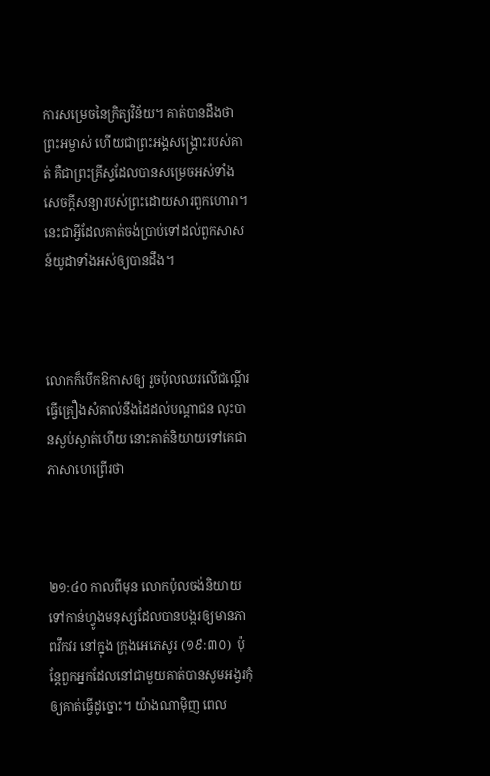ការសម្រេចនៃក្រិត្យវិន័យ។ គាត់បានដឹងថាព្រះអម្ចាស់ ហើយជាព្រះអង្គសង្រ្គោះរបស់គាត់ គឺជាព្រះគ្រីស្ទដែលបានសម្រេចអស់ទាំងសេចក្តីសន្យារបស់ព្រះដោយសារពួកហោរា។ នេះជាអ្វីដែលគាត់ចង់ប្រាប់ទៅដល់ពួកសាសន៍យូដាទាំងអស់ឲ្យបានដឹង។



លោកក៏បើកឱកាសឲ្យ រួចប៉ុលឈរលើជណ្តើរ ធ្វើគ្រឿងសំគាល់នឹងដៃដល់បណ្តាជន លុះបានស្ងប់ស្ងាត់ហើយ នោះគាត់និយាយទៅគេជាភាសាហេព្រើរថា



២១:៤០ កាលពីមុន លោកប៉ុលចង់និយាយទៅកាន់ហ្វូងមនុស្សដែលបានបង្ករឲ្យមានភាពវឹកវរ នៅក្នុង ក្រុងអេភេសូរ (១៩:៣០)  ប៉ុន្តែពួកអ្នកដែលនៅជាមួយគាត់បានសូមអង្វរកុំឲ្យគាត់ធ្វើដូច្នោះ។ យ៉ាងណាម៉ិញ ពេល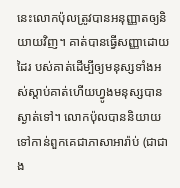នេះលោកប៉ុលត្រូវបានអនុញ្ញាតឲ្យនិយាយវិញ។ គាត់បានធ្វើសញ្ញាដោយដៃរ បស់គាត់ដើម្បីឲ្យមនុស្សទាំងអស់ស្តាប់គាត់ហើយហ្វូងមនុស្សបានស្ងាត់ទៅ។ លោកប៉ុលបាននិយាយ ទៅកាន់ពួកគេជាភាសាអារ៉ាប់ (ជាជាង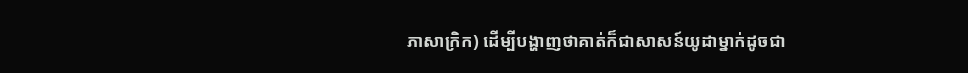ភាសាក្រិក) ដើម្បីបង្ហាញថាគាត់ក៏ជាសាសន៍យូដាម្នាក់ដូចជា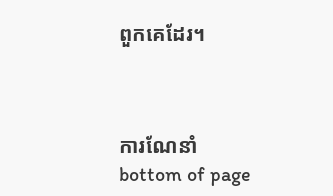ពួកគេដែរ។



ការណែនាំ
bottom of page